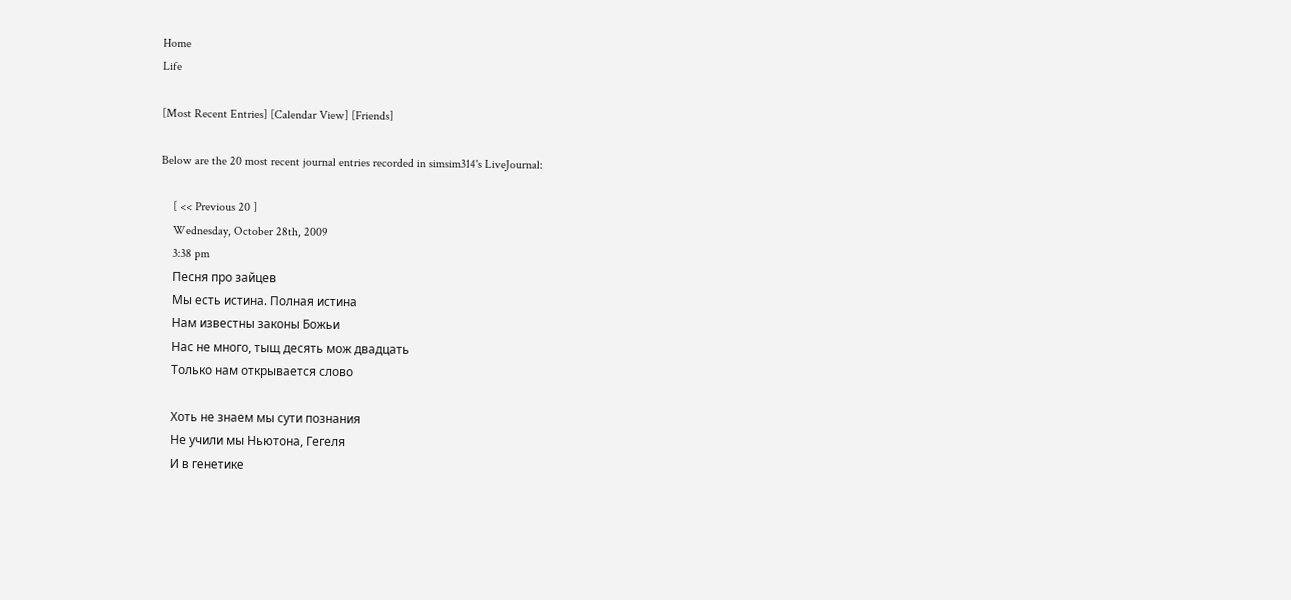Home
Life

[Most Recent Entries] [Calendar View] [Friends]

Below are the 20 most recent journal entries recorded in simsim314's LiveJournal:

    [ << Previous 20 ]
    Wednesday, October 28th, 2009
    3:38 pm
    Песня про зайцев
    Мы есть истина. Полная истина
    Нам известны законы Божьи
    Нас не много, тыщ десять мож двадцать
    Только нам открывается слово

    Хоть не знаем мы сути познания
    Не учили мы Ньютона, Гегеля
    И в генетике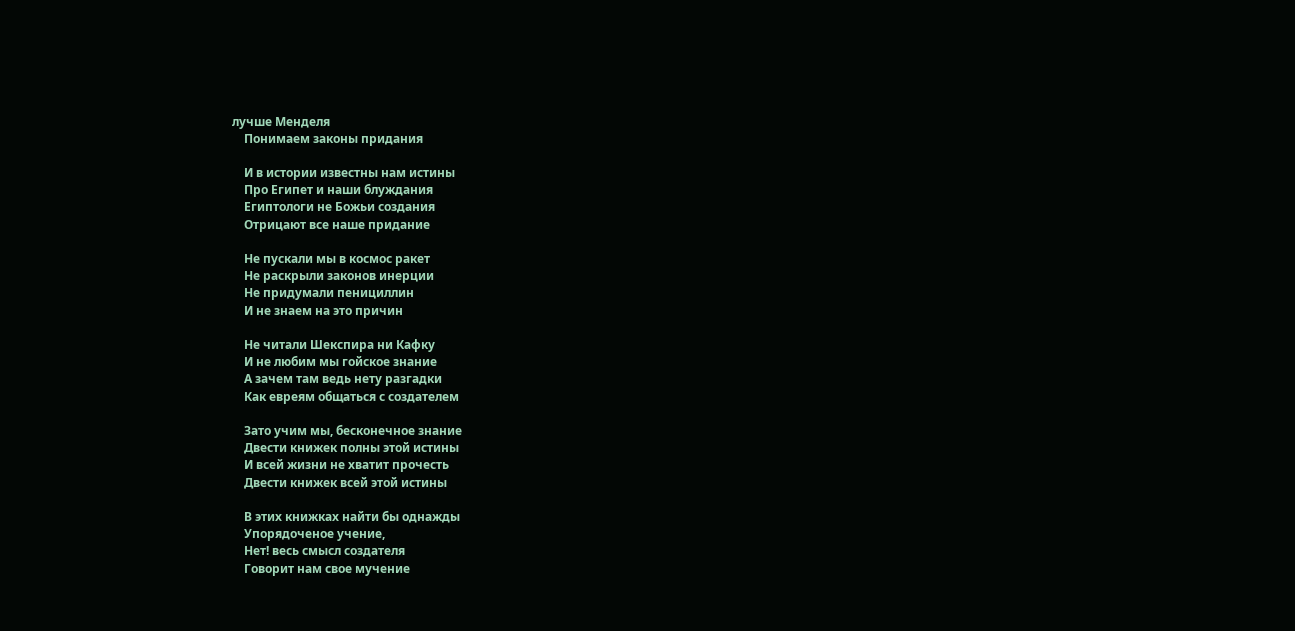лучше Менделя
    Понимаем законы придания

    И в истории известны нам истины
    Про Египет и наши блуждания
    Египтологи не Божьи создания
    Отрицают все наше придание

    Не пускали мы в космос ракет
    Не раскрыли законов инерции
    Не придумали пенициллин
    И не знаем на это причин

    Не читали Шекспира ни Кафку
    И не любим мы гойское знание
    А зачем там ведь нету разгадки
    Как евреям общаться с создателем

    Зато учим мы, бесконечное знание
    Двести книжек полны этой истины
    И всей жизни не хватит прочесть
    Двести книжек всей этой истины

    В этих книжках найти бы однажды
    Упорядоченое учение,
    Нет! весь смысл создателя
    Говорит нам свое мучение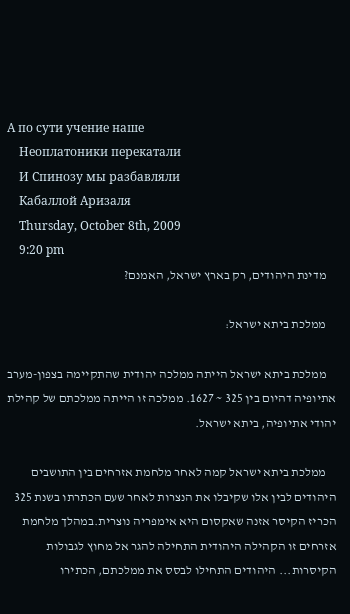А по сути учение наше
    Неоплатоники перекатали
    И Cпинозу мы разбавляли
    Кабаллой Аризаля
    Thursday, October 8th, 2009
    9:20 pm
    מדינת היהודים, רק בארץ ישראל, האמנם?

    ממלכת ביתא ישראל:

    ממלכת ביתא ישראל הייתה ממלכה יהודית שהתקיימה בצפון-מערב אתיופיה דהיום בין 325 ~ 1627. ממלכה זו הייתה ממלכתם של קהילת יהודי אתיופיה, ביתא ישראל.

    ממלכת ביתא ישראל קמה לאחר מלחמת אזרחים בין התושבים היהודים לבין אלו שקיבלו את הנצרות לאחר שעם הכתרתו בשנת 325 הכריז הקיסר אזנה שאקסום היא אימפריה נוצרית.במהלך מלחמת אזרחים זו הקהילה היהודית התחילה להגר אל מחוץ לגבולות הקיסרות... היהודים התחילו לבסס את ממלכתם, הכתירו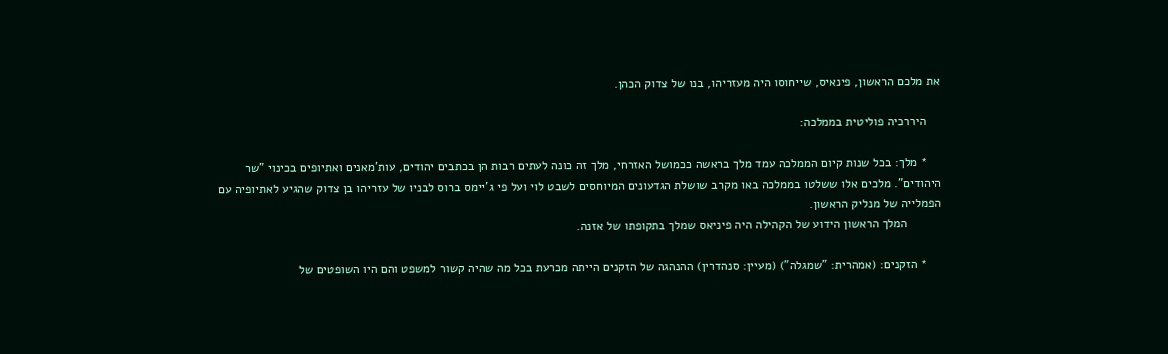את מלכם הראשון, פינאיס, שייחוסו היה מעזריהו, בנו של צדוק הכהן.

    היררכיה פוליטית בממלכה:

    * מלך: בכל שנות קיום הממלכה עמד מלך בראשה ככמושל האזרחי, מלך זה כונה לעתים רבות הן בכתבים יהודים, עות'מאנים ואתיופים בכינוי "שר היהודים". מלכים אלו ששלטו בממלכה באו מקרב שושלת הגדעונים המיוחסים לשבט לוי ועל פי ג'יימס ברוס לבניו של עזריהו בן צדוק שהגיע לאתיופיה עם הפמלייה של מנליק הראשון.
          המלך הראשון הידוע של הקהילה היה פיניאס שמלך בתקופתו של אזנה.

    * הזקנים: (אמהרית: "שמגלה") (מעיין: סנהדרין) ההנהגה של הזקנים הייתה מכרעת בכל מה שהיה קשור למשפט והם היו השופטים של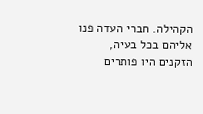הקהילה. חברי העדה פנו אליהם בכל בעיה, הזקנים היו פותרים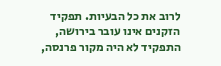לרוב את כל הבעיות. תפקיד הזקנים אינו עובר בירושה, התפקיד לא היה מקור פרנסה,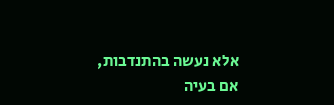אלא נעשה בהתנדבות, אם בעיה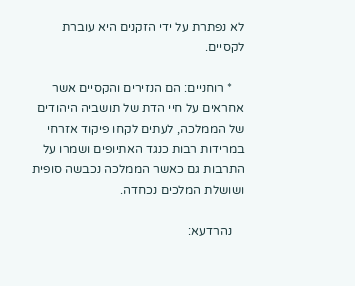לא נפתרת על ידי הזקנים היא עוברת לקסיים.

    * רוחניים: הם הנזירים והקסיים אשר אחראים על חיי הדת של תושביה היהודים של הממלכה, לעתים לקחו פיקוד אזרחי במרידות רבות כנגד האתיופים ושמרו על התרבות גם כאשר הממלכה נכבשה סופית ושושלת המלכים נכחדה.

    נהרדעא: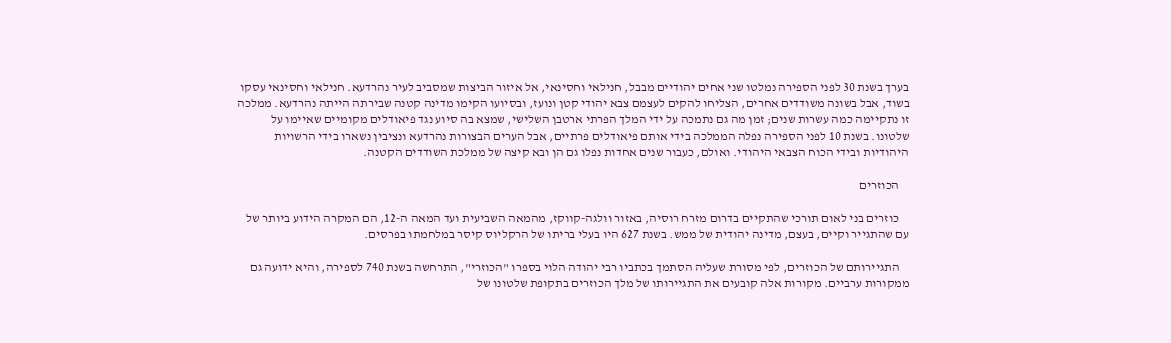בערך בשנת 30 לפני הספירה נמלטו שני אחים יהודיים מבבל, חנילאי וחסינאי, אל איזור הביצות שמסביב לעיר נהרדעא. חנילאי וחסינאי עסקו בשוד, אבל בשונה משודדים אחרים, הצליחו להקים לעצמם צבא יהודי קטן ונועז, ובסיועו הקימו מדינה קטנה שבירתה הייתה נהרדעא. ממלכה זו נתקיימה כמה עשרות שנים; זמן מה גם נתמכה על ידי המלך הפרתי ארטבן השלישי, שמצא בה סיוע נגד פיאודלים מקומיים שאיימו על שלטונו. בשנת 10 לפני הספירה נפלה הממלכה בידי אותם פיאודלים פרתיים, אבל הערים הבצורות נהרדעא ונציבין נשארו בידי הרשויות היהודיות ובידי הכוח הצבאי היהודי. ואולם, כעבור שנים אחדות נפלו גם הן ובא קיצה של ממלכת השודדים הקטנה.

    הכוזרים

    כוזרים בני לאום תורכי שהתקיים בדרום מזרח רוסיה, באזור וולגה-קווקז, מהמאה השביעית ועד המאה ה-12, הם המקרה הידוע ביותר של עם שהתגייר וקיים, בעצם, מדינה יהודית של ממש. בשנת 627 היו בעלי בריתו של הרקליוס קיסר במלחמתו בפרסים.

    התגיירותם של הכוזרים, לפי מסורת שעליה הסתמך בכתביו רבי יהודה הלוי בספרו "הכוזרי", התרחשה בשנת 740 לספירה, והיא ידועה גם ממקורות ערביים. מקורות אלה קובעים את התגיירותו של מלך הכוזרים בתקופת שלטונו של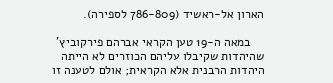הארון אל-ראשיד (786-809 לספירה).

    במאה ה-19 טען הקראי אברהם פירקוביץ' שהיהדות שקיבלו עליהם הכוזרים לא הייתה היהדות הרבנית אלא הקראית; אולם לטענה זו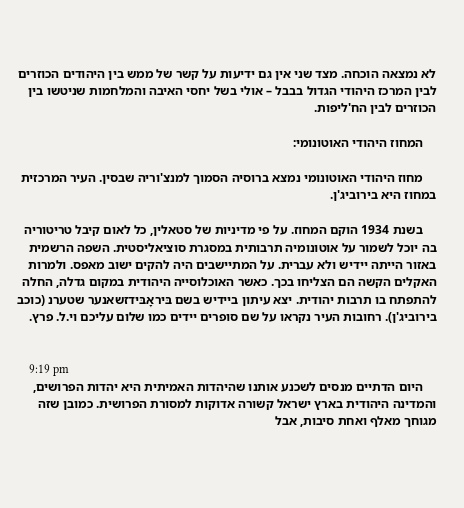לא נמצאה הוכחה. מצד שני אין גם ידיעות על קשר של ממש בין היהודים הכוזרים לבין המרכז היהודי הגדול בבבל – אולי בשל יחסי האיבה והמלחמות שניטשו בין הכוזרים לבין הח'ליפות.

    המחוז היהודי האוטונומי:

    מחוז היהודי האוטונומי נמצא ברוסיה הסמוך למנצ'וריה שבסין. העיר המרכזית במחוז היא בירוביג'ן.

    בשנת 1934 הוקם המחוז. על פי מדיניות של סטאלין, כל לאום קיבל טריטוריה בה יוכל לשמור על אוטונומיה תרבותית במסגרת סוציאליסטית. השפה הרשמית באזור הייתה יידיש ולא עברית. על המתיישבים היה להקים ישוב מאפס. ולמרות האקלים הקשה הם הצליחו בכך. כאשר האוכלוסייה היהודית במקום גדלה, החלה להתפתח בו תרבות יהודית. יצא עיתון ביידיש בשם בּיראָבּידזשאנער שטערנ (כוכב בירוביג'ן). רחובות העיר נקראו על שם סופרים יידים כמו שלום עליכם וי.ל. פרץ.


    9:19 pm
    היום הדתיים מנסים לשכנע אותנו שהיהדות האמיתית היא יהדות הפרושים, והמדינה היהודית בארץ ישראל קשורה אדוקות למסורת הפרושית. כמובן שזה מגוחך מאלף ואחת סיבות, אבל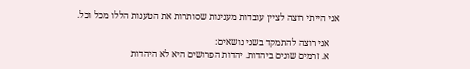אני הייתי רוצה לציין עובדות מענינות שסותרות את הטענות הללו מכל וכל.

    אני רוצה להתמקד בשני נושאים:
    א. זרמים שונים ביהדות. יהדות הפרושים היא לא היהדות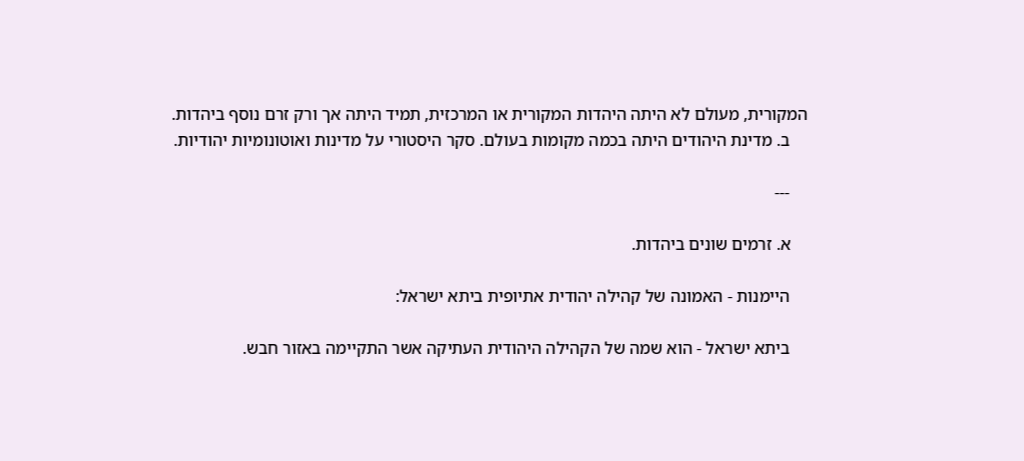המקורית, מעולם לא היתה היהדות המקורית או המרכזית, תמיד היתה אך ורק זרם נוסף ביהדות.
    ב. מדינת היהודים היתה בכמה מקומות בעולם. סקר היסטורי על מדינות ואוטונומיות יהודיות.

    ---

    א. זרמים שונים ביהדות.

    היימנות - האמונה של קהילה יהודית אתיופית ביתא ישראל:

    ביתא ישראל - הוא שמה של הקהילה היהודית העתיקה אשר התקיימה באזור חבש.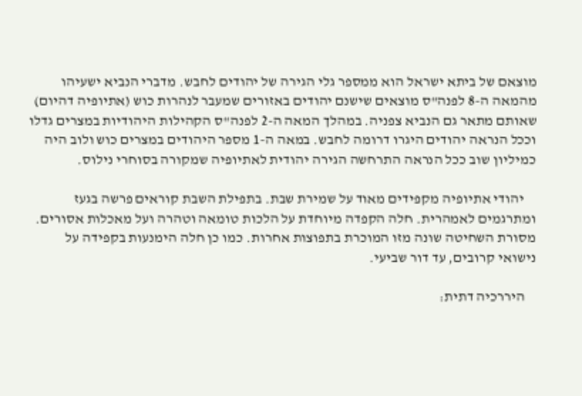מוצאם של ביתא ישראל הוא ממספר גלי הגירה של יהודים לחבש. מדברי הנביא ישעיהו מהמאה ה-8 לפנה"ס מוצאים שישנם יהודים באזורים שמעבר לנהרות כוש (אתיופיה דהיום) שאותם מתאר גם הנביא צפניה. במהלך המאה ה-2 לפנה"ס הקהילות היהודיות במצרים גדלו וככל הנראה יהודים היגרו דרומה לחבש. במאה ה-1 מספר היהודים במצרים כוש ולוב היה כמיליון שוב ככל הנראה התרחשה הגירה יהודית לאתיופיה שמקורה בסוחרי נילוס.

    יהודי אתיופיה מקפידים מאוד על שמירת שבת. בתפילת השבת קוראים פרשה בגעז ומתרגמים לאמהרית. חלה הקפדה מיוחדת על הלכות טומאה וטהרה ועל מאכלות אסורים. מסורת השחיטה שונה מזו המוכרת בתפוצות אחרות. כמו כן חלה הימנעות בקפידה על נישואי קרובים, עד דור שביעי.

    היררכיה דתית: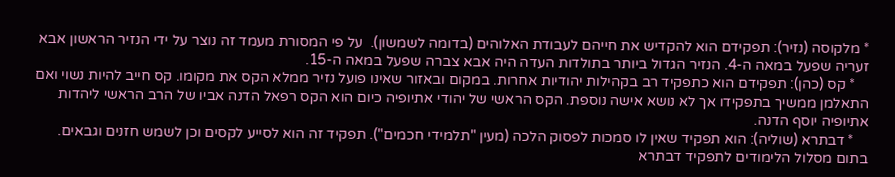* מלקוסה (נזיר): תפקידם הוא להקדיש את חייהם לעבודת האלוהים (בדומה לשמשון).  על פי המסורת מעמד זה נוצר על ידי הנזיר הראשון אבא זעריה שפעל במאה ה-4. הנזיר הגדול ביותר בתולדות העדה היה אבא צברה שפעל במאה ה-15.
    * קס (כהן): תפקידם הוא כתפקיד רב בקהילות יהודיות אחרות. במקום ובאזור שאינו פועל נזיר ממלא הקס את מקומו. קס חייב להיות נשוי ואם התאלמן ממשיך בתפקידו אך לא נושא אישה נוספת. הקס הראשי של יהודי אתיופיה כיום הוא הקס רפאל הדנה אביו של הרב הראשי ליהדות אתיופיה יוסף הדנה.
    * דבתרא (שוליה): הוא תפקיד שאין לו סמכות לפסוק הלכה (מעין "תלמידי חכמים"). תפקיד זה הוא לסייע לקסים וכן לשמש חזנים וגבאים. בתום מסלול הלימודים לתפקיד דבתרא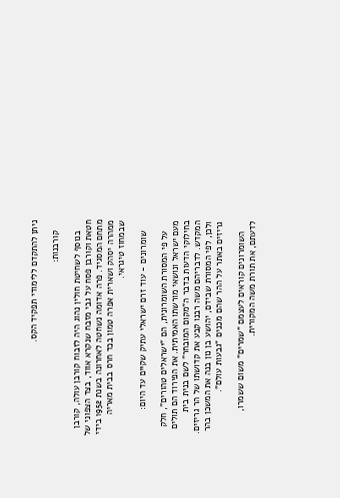ניתן להתקדם ללימודי תפקיד הקס.

    קורבנות:

    בנוסף לשחיטת חולין נהוג היה לזבוח קורבן עולה, קורבן חטאת וקורבן פסח על גבי מזבח שנקרא אווד, בצד הצפוני של מתחם המסגיד. פרה אדומה נשחטה לאחרונה בשנת 1952 בידי ממהרה יסהק ושארית אפרה טמון בכד חרס בבית מאריה שבמחוז טיגראי.

    שומרונים - עוד זרם ישראלי עתיק שקיים עד היום:

    על פי המסורת השומרונית, הם "ישראלים טהורים", חלק מעם ישראל ונושאי מורשתו האמיתית. את הפירוד הם תולים בחילוקי הדעות בדבר ה"מקום המובחר" לשם בנית בית המקדש. לדבריהם משה רבנו קבע את קדושתו של הר גריזים. ולכן, לפי המסורת שבידם, יהושע בן נון בנה את המשכן בהר גריזים באתר על ההר שהם מכנים "גבעות עולם".

    השומרונים קוראים לעצמם "שמרים" משום ששמרו, לדעתם, את תורת משה המקורית.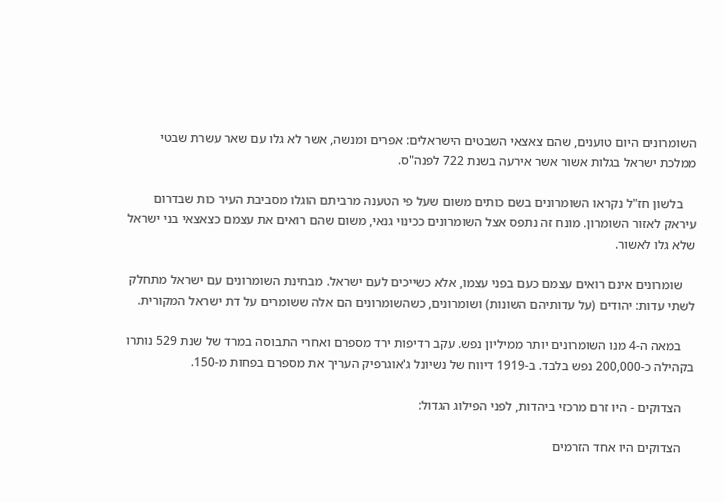השומרונים היום טוענים, שהם צאצאי השבטים הישראלים: אפרים ומנשה, אשר לא גלו עם שאר עשרת שבטי ממלכת ישראל בגלות אשור אשר אירעה בשנת 722 לפנה"ס.

    בלשון חז"ל נקראו השומרונים בשם כותים משום שעל פי הטענה מרביתם הוגלו מסביבת העיר כות שבדרום עיראק לאזור השומרון. מונח זה נתפס אצל השומרונים ככינוי גנאי, משום שהם רואים את עצמם כצאצאי בני ישראל שלא גלו לאשור.

    שומרונים אינם רואים עצמם כעם בפני עצמו, אלא כשייכים לעם ישראל. מבחינת השומרונים עם ישראל מתחלק לשתי עדות: יהודים (על עדותיהם השונות) ושומרונים, כשהשומרונים הם אלה ששומרים על דת ישראל המקורית.

    במאה ה-4 מנו השומרונים יותר ממיליון נפש. עקב רדיפות ירד מספרם ואחרי התבוסה במרד של שנת 529 נותרו בקהילה כ-200,000 נפש בלבד. ב-1919 דיווח של נשיונל ג'אוגרפיק העריך את מספרם בפחות מ-150.

    הצדוקים - היו זרם מרכזי ביהדות, לפני הפילוג הגדול:

    הצדוקים היו אחד הזרמים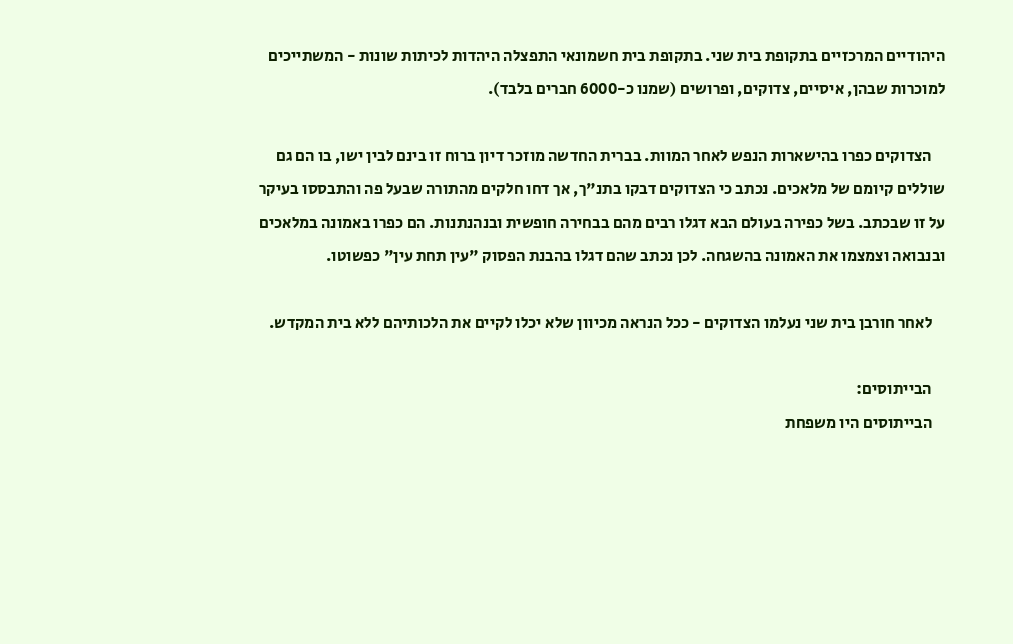היהודיים המרכזיים בתקופת בית שני. בתקופת בית חשמונאי התפצלה היהדות לכיתות שונות - המשתייכים למוכרות שבהן, איסיים, צדוקים, ופרושים (שמנו כ-6000 חברים בלבד).

    הצדוקים כפרו בהישארות הנפש לאחר המוות. בברית החדשה מוזכר דיון ברוח זו בינם לבין ישו, בו הם גם שוללים קיומם של מלאכים. נכתב כי הצדוקים דבקו בתנ"ך, אך דחו חלקים מהתורה שבעל פה והתבססו בעיקר על זו שבכתב. בשל כפירה בעולם הבא דגלו רבים מהם בבחירה חופשית ובנהנתנות. הם כפרו באמונה במלאכים ובנבואה וצמצמו את האמונה בהשגחה. לכן נכתב שהם דגלו בהבנת הפסוק "עין תחת עין" כפשוטו.

    לאחר חורבן בית שני נעלמו הצדוקים - ככל הנראה מכיוון שלא יכלו לקיים את הלכותיהם ללא בית המקדש.

    הבייתוסים:
    הבייתוסים היו משפחת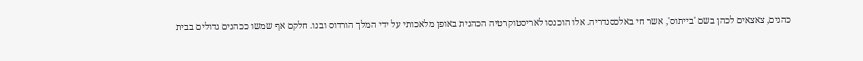כהנים, צאצאים לכהן בשם 'בייתוס', אשר חי באלכסנדריה. אלו הוכנסו לאריסטוקרטיה הכהנית באופן מלאכותי על ידי המלך הורדוס ובנו. חלקם אף שמשו ככהנים גדולים בבית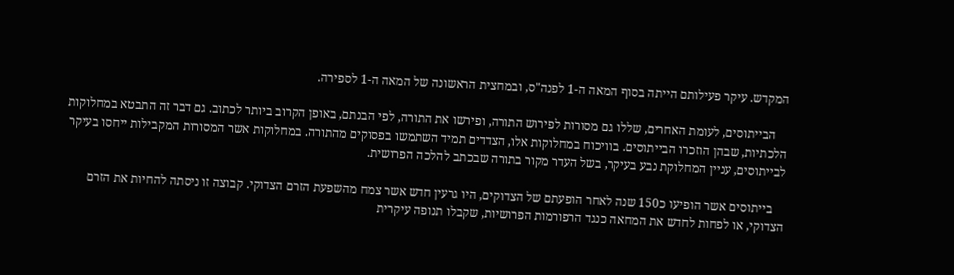המקדש. עיקר פעילותם הייתה בסוף המאה ה-1 לפנה"ס, ובמחצית הראשונה של המאה ה-1 לספירה.

    הבייתוסים, לעומת האחרים, שללו גם מסורות לפירוש התורה, ופירשו את התורה, לפי הבנתם, באופן הקרוב ביותר לכתוב. גם דבר זה התבטא במחלוקות הלכתיות, שבהן הוזכרו הבייתוסים. בוויכוח במחלוקות אלו, הצדדים תמיד השתמשו בפסוקים מהתורה. במחלוקות אשר המסורות המקבילות ייחסו בעיקר לבייתוסים, עניין המחלוקת נבע בעיקר, בשל העדר מקור בתורה שבכתב להלכה הפרושית.

    בייתוסים אשר הופיעו כ150 שנה לאחר הופעתם של הצדוקים, היו גרעין חדש אשר צמח מהשפעת הזרם הצדוקי. קבוצה זו ניסתה להחיות את הזרם הצדוקי, או לפחות לחדש את המחאה כנגד הרפורמות הפרושיות, שקבלו תנופה עיקרית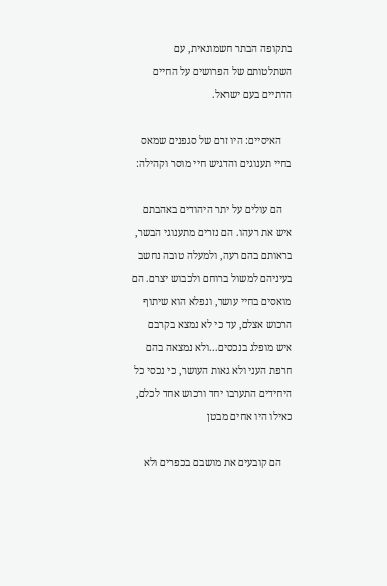בתקופה הבתר חשמונאית, עם השתלטותם של הפרושים על החיים הדתיים בעם ישראל.

    האיסיים: היו זרם של סגפנים שמאס בחיי תענוגים והדגיש חיי מוסר וקהילה:

    הם עולים על יתר היהודים באהבתם איש את רעהו. הם נזרים מתענוגי הבשר, בראותם בהם רעה, ולמעלה טובה נחשב בעיניהם למשול ברוחם ולכבוש יצרם. הם מואסים בחיי עושר, ונפלא הוא שיתוף הרכוש אצלם, עד כי לא נמצא בקרבם איש מופלג בנכסים...ולא נמצאה בהם חרפת העני ולא גאות העושר, כי נכסי כל היחידים התערבו יחד ורכוש אחד לכלם, כאילו היו אחים מבטן

    הם קובעים את מושבם בכפרים ולא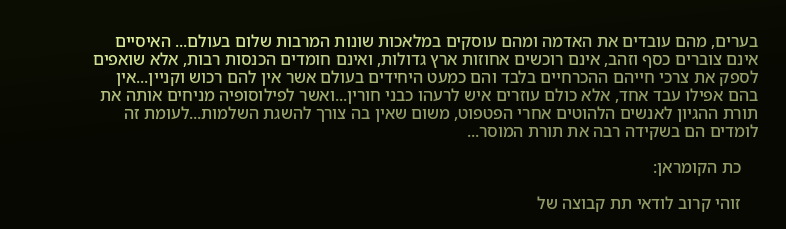בערים, מהם עובדים את האדמה ומהם עוסקים במלאכות שונות המרבות שלום בעולם... האיסיים אינם צוברים כסף וזהב, אינם רוכשים אחוזות ארץ גדולות, ואינם חומדים הכנסות רבות, אלא שואפים לספק את צרכי חייהם ההכרחיים בלבד והם כמעט היחידים בעולם אשר אין להם רכוש וקניין...אין בהם אפילו עבד אחד, אלא כולם עוזרים איש לרעהו כבני חורין...ואשר לפילוסופיה מניחים אותה את תורת ההגיון לאנשים הלהוטים אחרי הפטפוט, משום שאין בה צורך להשגת השלמות...לעומת זה לומדים הם בשקידה רבה את תורת המוסר...

    כת הקומראן:

    זוהי קרוב לודאי תת קבוצה של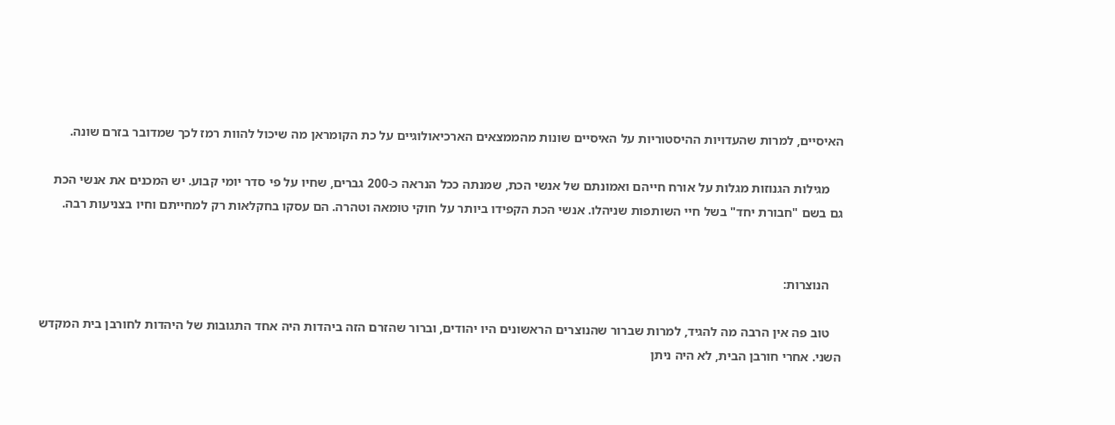האיסיים, למרות שהעדויות ההיסטוריות על האיסיים שונות מהממצאים הארכיאולוגיים על כת הקומראן מה שיכול להוות רמז לכך שמדובר בזרם שונה.

    מגילות הגנוזות מגלות על אורח חייהם ואמונתם של אנשי הכת, שמנתה ככל הנראה כ-200 גברים, שחיו על פי סדר יומי קבוע. יש המכנים את אנשי הכת גם בשם "חבורת יחד" בשל חיי השותפות שניהלו. אנשי הכת הקפידו ביותר על חוקי טומאה וטהרה. הם עסקו בחקלאות רק למחייתם וחיו בצניעות רבה.


    הנוצרות:

    טוב פה אין הרבה מה להגיד, למרות שברור שהנוצרים הראשונים היו יהודים, וברור שהזרם הזה ביהדות היה אחד התגובות של היהדות לחורבן בית המקדש השני. אחרי חורבן הבית, לא היה ניתן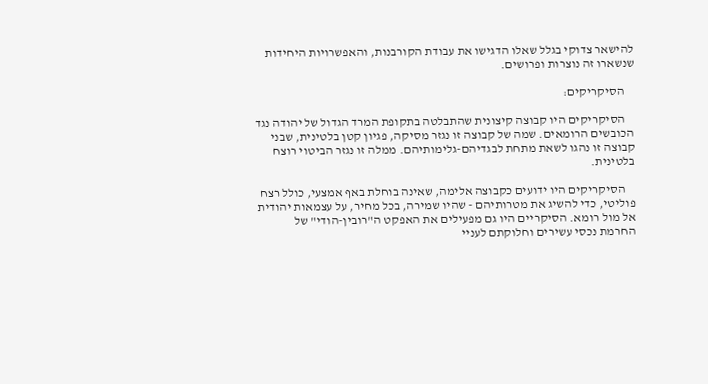להישאר צדוקי בגלל שאלו הדגישו את עבודת הקורבנות, והאפשרויות היחידות שנשארו זה נוצרות ופרושים.

    הסיקריקים:

    הסיקריקים היו קבוצה קיצונית שהתבלטה בתקופת המרד הגדול של יהודה נגד הכובשים הרומאים. שמה של קבוצה זו נגזר מסיקה, פגיון קטן בלטינית, שבני קבוצה זו נהגו לשאת מתחת לבגדיהם-גלימותיהם. ממלה זו נגזר הביטוי רוצח בלטינית.

    הסיקריקים היו ידועים כקבוצה אלימה, שאינה בוחלת באף אמצעי, כולל רצח פוליטי, כדי להשיג את מטרותיהם - שהיו שמירה, בכל מחיר, על עצמאות יהודית אל מול רומא. הסיקריים היו גם מפעילים את האפקט ה"רובין-הודי" של החרמת נכסי עשירים וחלוקתם לעניי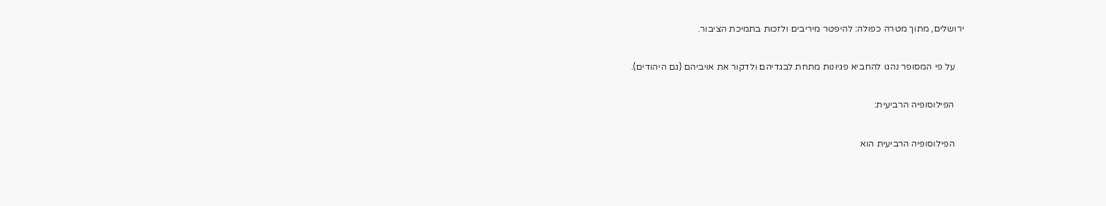ירושלים, מתוך מטרה כפולה: להיפטר מיריבים ולזכות בתמיכת הציבור.

    על פי המסופר נהגו להחביא פגיונות מתחת לבגדיהם ולדקור את אויביהם (גם היהודים).

    הפילוסופיה הרביעית:

    הפילוסופיה הרביעית הוא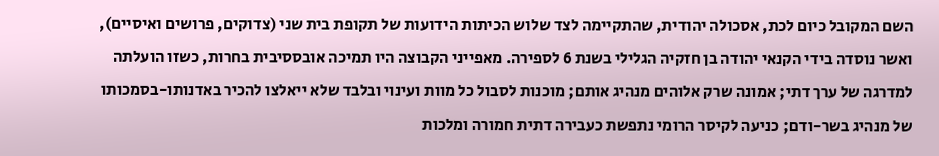השם המקובל כיום לכת, אסכולה יהודית, שהתקיימה לצד שלוש הכיתות הידועות של תקופת בית שני (צדוקים, פרושים ואיסיים), ואשר נוסדה בידי הקנאי יהודה בן חזקיה הגלילי בשנת 6 לספירה. מאפייני הקבוצה היו תמיכה אובססיבית בחרות, כשזו הועלתה למדרגה של ערך דתי; אמונה שרק אלוהים מנהיג אותם; מוכנות לסבול כל מוות ועינוי ובלבד שלא ייאלצו להכיר באדנותו-בסמכותו של מנהיג בשר-ודם; כניעה לקיסר הרומי נתפשת כעבירה דתית חמורה ומלכות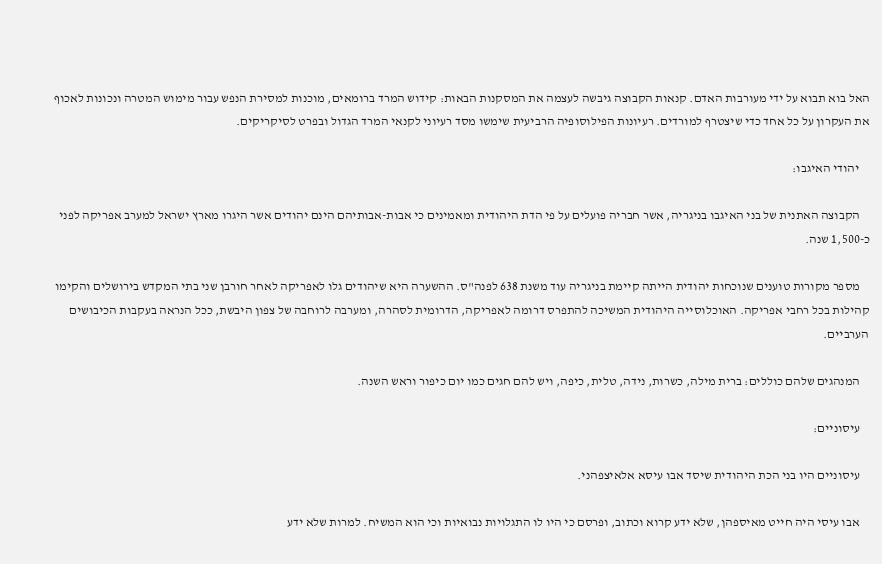האל בוא תבוא על ידי מעורבות האדם. קנאות הקבוצה גיבשה לעצמה את המסקנות הבאות: קידוש המרד ברומאים, מוכנות למסירת הנפש עבור מימוש המטרה ונכונות לאכוף את העקרון על כל אחד כדי שיצטרף למורדים. רעיונות הפילוסופיה הרביעית שימשו מסד רעיוני לקנאי המרד הגדול ובפרט לסיקריקים.

    יהודי האיגבו:

    הקבוצה האתנית של בני האיגבו בניגריה, אשר חבריה פועלים על פי הדת היהודית ומאמינים כי אבות-אבותיהם הינם יהודים אשר היגרו מארץ ישראל למערב אפריקה לפני כ-1,500 שנה.

    מספר מקורות טוענים שנוכחות יהודית הייתה קיימת בניגריה עוד משנת 638 לפנה"ס. ההשערה היא שיהודים גלו לאפריקה לאחר חורבן שני בתי המקדש בירושלים והקימו קהילות בכל רחבי אפריקה. האוכלוסייה היהודית המשיכה להתפרס דרומה לאפריקה, הדרומית לסהרה, ומערבה לרוחבה של צפון היבשת, ככל הנראה בעקבות הכיבושים הערביים.

    המנהגים שלהם כוללים: ברית מילה, כשרות, נידה, טלית, כיפה, ויש להם חגים כמו יום כיפור וראש השנה.

    עיסוניים:

    עיסוניים היו בני הכת היהודית שיסד אבו עיסא אלאיצפהני.

    אבו עיסי היה חייט מאיספהן, שלא ידע קרוא וכתוב, ופרסם כי היו לו התגלויות נבואיות וכי הוא המשיח. למרות שלא ידע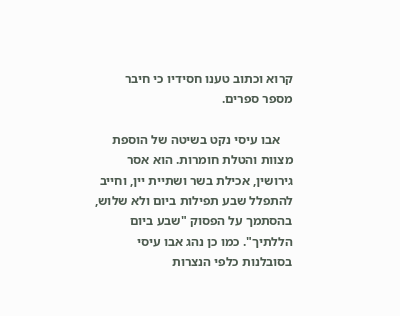קרוא וכתוב טענו חסידיו כי חיבר מספר ספרים.

    אבו עיסי נקט בשיטה של הוספת מצוות והטלת חומרות. הוא אסר גירושין, אכילת בשר ושתיית יין, וחייב להתפלל שבע תפילות ביום ולא שלוש, בהסתמך על הפסוק "שבע ביום הללתיך". כמו כן נהג אבו עיסי בסובלנות כלפי הנצרות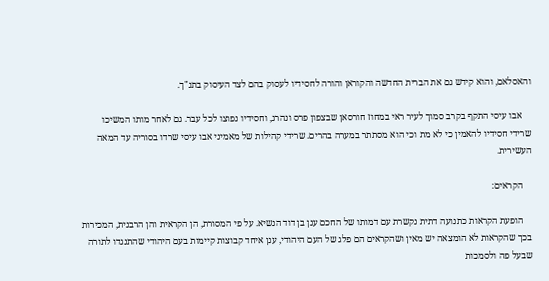והאסלאם, והוא קידש גם את הברית החדשה והקוראן והורה לחסידיו לעסוק בהם לצד העיסוק בתנ"ך.

    אבו עיסי התקף בקרב סמוך לעיר ראי במחוז חורסאן שבצפון פרס ונהרג, וחסידיו נפוצו לכל עבר. גם לאחר מותו המשיכו שרידי חסידיו להאמין כי לא מת וכי הוא מסתתר במערה בהרים. שרידי קהילות של מאמיני אבו עיסי שרדו בסוריה עד המאה העשירית.

    הקראים:

    הופעת הקראות כתנועה דתית נקשרת עם דמותו של החכם ענן בן דוד הנשיא. על פי המסורת, הן הקראית והן הרבנית, המכירות בכך שהקראות לא הומצאה יש מאין ושהקראים הם פלג של העם היהודי, ענן איחד קבוצות קיימות בעם היהודי שהתנגדו לתורה שבעל פה ולסמכות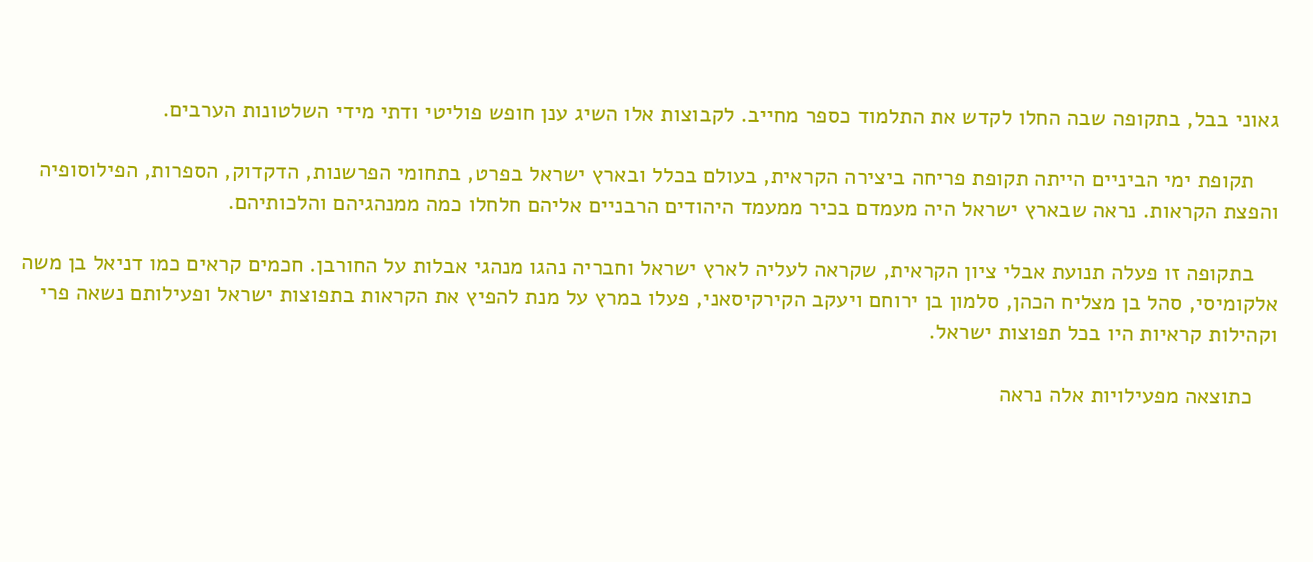גאוני בבל, בתקופה שבה החלו לקדש את התלמוד כספר מחייב. לקבוצות אלו השיג ענן חופש פוליטי ודתי מידי השלטונות הערבים.

    תקופת ימי הביניים הייתה תקופת פריחה ביצירה הקראית, בעולם בכלל ובארץ ישראל בפרט, בתחומי הפרשנות, הדקדוק, הספרות, הפילוסופיה והפצת הקראות. נראה שבארץ ישראל היה מעמדם בכיר ממעמד היהודים הרבניים אליהם חלחלו כמה ממנהגיהם והלכותיהם.

    בתקופה זו פעלה תנועת אבלי ציון הקראית, שקראה לעליה לארץ ישראל וחבריה נהגו מנהגי אבלות על החורבן. חכמים קראים כמו דניאל בן משה אלקומיסי, סהל בן מצליח הכהן, סלמון בן ירוחם ויעקב הקירקיסאני, פעלו במרץ על מנת להפיץ את הקראות בתפוצות ישראל ופעילותם נשאה פרי וקהילות קראיות היו בכל תפוצות ישראל.

    כתוצאה מפעילויות אלה נראה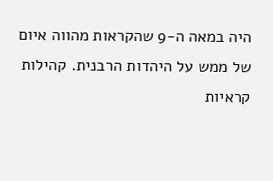היה במאה ה-9 שהקראות מהווה איום של ממש על היהדות הרבנית. קהילות קראיות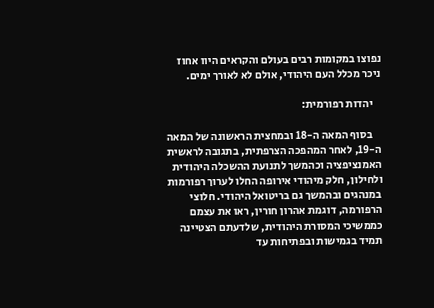נפוצו במקומות רבים בעולם והקראים היוו אחוז ניכר מכלל העם היהודי, אולם לא לאורך ימים.

    יהדות רפורמית:

    בסוף המאה ה-18 ובמחצית הראשונה של המאה ה-19, לאחר המהפכה הצרפתית, בתגובה לראשית האמנציפציה וכהמשך לתנועת ההשכלה היהודית ולחילון, חלק מיהודי אירופה החלו לערוך רפורמות במנהגים ובהמשך גם בריטואל היהודי. חלוצי הרפורמה, דוגמת אהרון חורין, ראו את עצמם כממשיכי המסורת היהודית, שלדעתם הצטיינה תמיד בגמישות ובפתיחות עד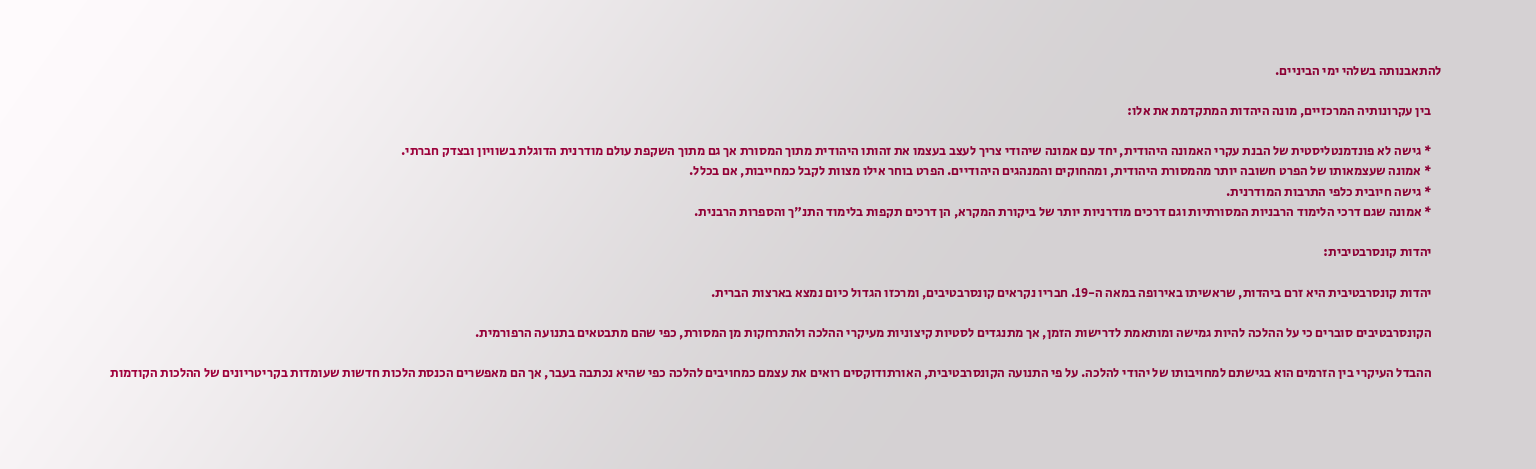להתאבנותה בשלהי ימי הביניים.

    בין עקרונותיה המרכזיים, מונה היהדות המתקדמת את אלו:

    * גישה לא פונדמנטליסטית של הבנת עקרי האמונה היהודית, יחד עם אמונה שיהודי צריך לעצב בעצמו את זהותו היהודית מתוך המסורת אך גם מתוך השקפת עולם מודרנית הדוגלת בשוויון ובצדק חברתי.
    * אמונה שעצמאותו של הפרט חשובה יותר מהמסורת היהודית, ומהחוקים והמנהגים היהודיים. הפרט בוחר אילו מצוות לקבל כמחייבות, אם בכלל.
    * גישה חיובית כלפי התרבות המודרנית.
    * אמונה שגם דרכי הלימוד הרבניות המסורתיות וגם דרכים מודרניות יותר של ביקורת המקרא, הן דרכים תקפות בלימוד התנ"ך והספרות הרבנית.

    יהדות קונסרבטיבית:

    יהדות קונסרבטיבית היא זרם ביהדות, שראשיתו באירופה במאה ה-19. חבריו נקראים קונסרבטיבים, ומרכזו הגדול כיום נמצא בארצות הברית.

    הקונסרבטיבים סוברים כי על ההלכה להיות גמישה ומותאמת לדרישות הזמן, אך מתנגדים לסטיות קיצוניות מעיקרי ההלכה ולהתרחקות מן המסורת, כפי שהם מתבטאים בתנועה הרפורמית.

    ההבדל העיקרי בין הזרמים הוא בגישתם למחויבותו של יהודי להלכה. על פי התנועה הקונסרבטיבית, האורתודוקסים רואים את עצמם כמחויבים להלכה כפי שהיא נכתבה בעבר, אך הם מאפשרים הכנסת הלכות חדשות שעומדות בקריטריונים של ההלכות הקודמות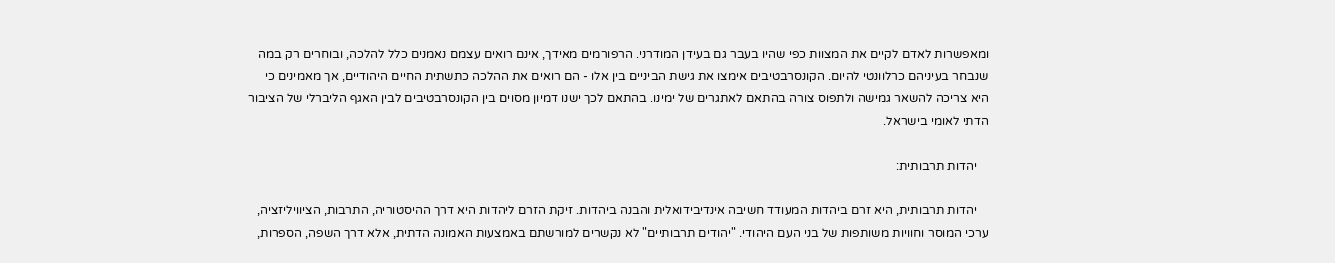ומאפשרות לאדם לקיים את המצוות כפי שהיו בעבר גם בעידן המודרני. הרפורמים מאידך, אינם רואים עצמם נאמנים כלל להלכה, ובוחרים רק במה שנבחר בעיניהם כרלוונטי להיום. הקונסרבטיבים אימצו את גישת הביניים בין אלו - הם רואים את ההלכה כתשתית החיים היהודיים, אך מאמינים כי היא צריכה להשאר גמישה ולתפוס צורה בהתאם לאתגרים של ימינו. בהתאם לכך ישנו דמיון מסוים בין הקונסרבטיבים לבין האגף הליברלי של הציבור הדתי לאומי בישראל.

    יהדות תרבותית:

    יהדות תרבותית, היא זרם ביהדות המעודד חשיבה אינדיבידואלית והבנה ביהדות. זיקת הזרם ליהדות היא דרך ההיסטוריה, התרבות, הציוויליזציה, ערכי המוסר וחוויות משותפות של בני העם היהודי. "יהודים תרבותיים" לא נקשרים למורשתם באמצעות האמונה הדתית, אלא דרך השפה, הספרות,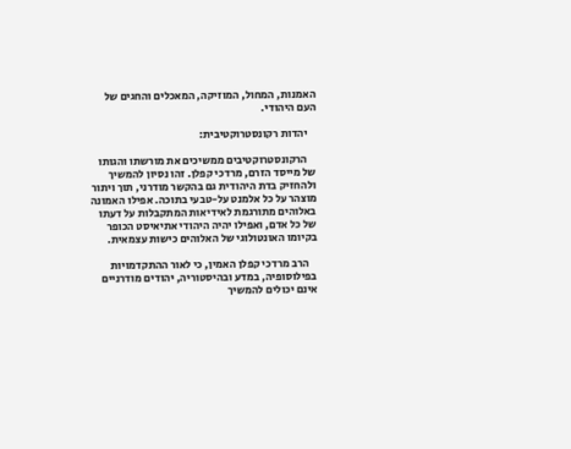האמנות, המחול, המוזיקה, המאכלים והחגים של העם היהודי.

    יהדות רקונסטרוקטיבית:

    הרקונסטרוקטיבים ממשיכים את מורשתו והגותו של מייסד הזרם, מרדכי קפלן. זהו נסיון להמשיך ולהחזיק בדת היהודית גם בהקשר מודרני, תוך ויתור מוצהר על כל אלמנט על-טבעי בתוכה. אפילו האמונה באלוהים מתורגמת לאידיאות המתקבלות על דעתו של כל אדם, ואפילו יהיה היהודי אתיאיסט הכופר בקיומו האונטולוגי של האלוהים כישות עצמאית.

    הרב מרדכי קפלן האמין, כי לאור ההתקדמויות בפילוסופיה, במדע ובהיסטוריה, יהודים מודרניים אינם יכולים להמשיך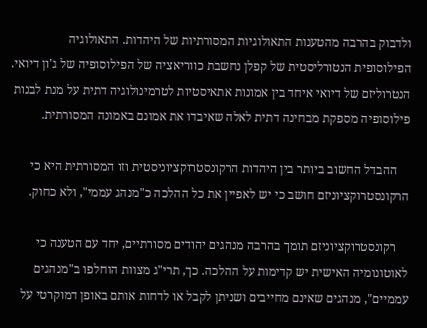ולדבוק בהרבה מהטענות התאולוגיות המסורתיות של היהדות. התאולוגיה הפילוסופית הנטורליסטית של קפלן נחשבת כווריאציה של הפילוסופיה של ג'ון דיואי. הנטרוליזם של דיואי איחד בין אמונות אתאיסטיות לטרמינולוגיה דתית על מנת לבנות פילוסופיה מספקת מבחינה דתית לאלה שאיבדו את אמונם באמונה המסורתית.

    ההבדל החשוב ביותר בין היהדות הרקונסטרוקציוניסטית וזו המסורתית היא כי הרקונסטרוקציוניזם חושב כי יש לאפיין את כל ההלכה כ"מנהג עממי", ולא כחוק.

    רקונסטרוקציוניזם תומך בהרבה מנהגים יהודים מסורתיים, יחד עם הטענה כי לאוטונומיה האישית יש קדימות על ההלכה. כך, תרי"ג מצוות הוחלפו ב"מנהגים עממיים", מנהגים שאינם מחייבים ושניתן לקבל או לדחות אותם באופן דמוקרטי על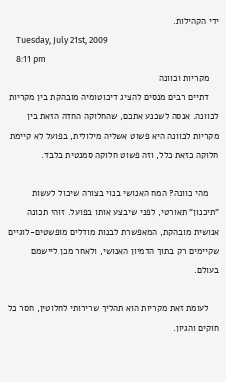ידי הקהילות.
    Tuesday, July 21st, 2009
    8:11 pm
    מקריות וכוונה
    דתיים רבים מנסים להציג דיכוטומיה מובהקת בין מקריות לכוונה. אנסה לשכנע אתכם, שהחלוקה החדה הזאת בין מקריות לכוונה היא פשוט אשליה מילולית, בפועל לא קיימת חלוקה כזאת כלל, וזה פשוט חלוקה סמנטית בלבד.

    מהי כוונה? המח האנושי בנוי בצורה שיכול לעשות "תיכנון" תאורטי, לפני שיבצע אותו בפועל. זוהי תכונה אנושית מובהקת, המאפשרת לבנות מודלים מופשטים-לוגיים שקיימים רק בתוך הדמיון האנושי, ולאחר מכן ליישמם בעולם.

    לעומת זאת מקריות הוא תהליך שרירותי לחלוטין, חסר כל חוקים והגיון.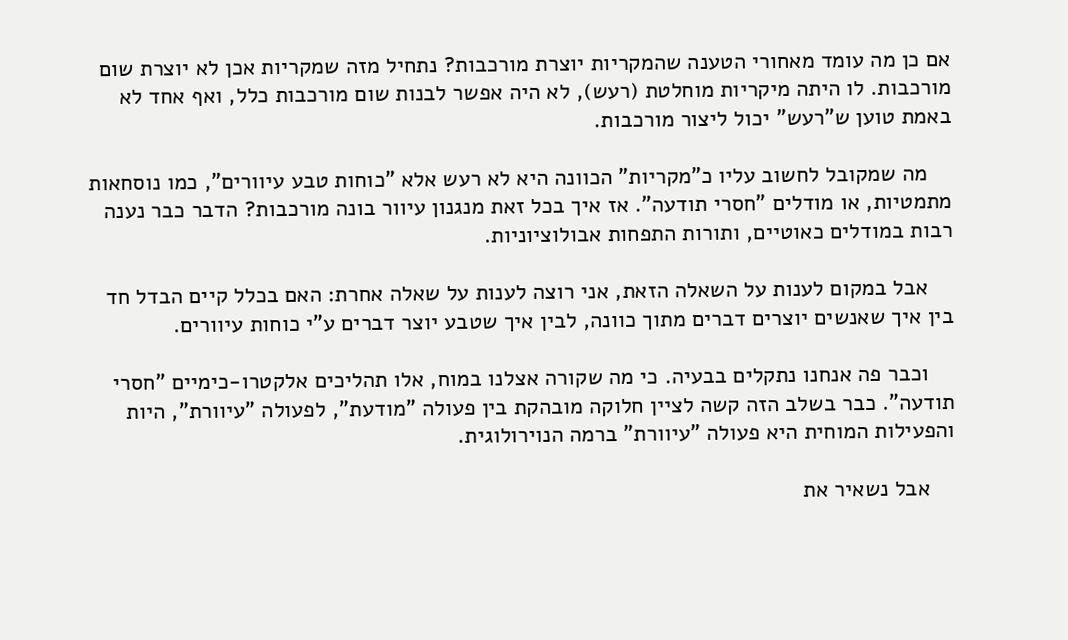אם כן מה עומד מאחורי הטענה שהמקריות יוצרת מורכבות? נתחיל מזה שמקריות אכן לא יוצרת שום מורכבות. לו היתה מיקריות מוחלטת (רעש), לא היה אפשר לבנות שום מורכבות כלל, ואף אחד לא באמת טוען ש"רעש" יכול ליצור מורכבות.

    מה שמקובל לחשוב עליו כ"מקריות" הכוונה היא לא רעש אלא "כוחות טבע עיוורים", כמו נוסחאות מתמטיות, או מודלים "חסרי תודעה". אז איך בכל זאת מנגנון עיוור בונה מורכבות? הדבר כבר נענה רבות במודלים כאוטיים, ותורות התפחות אבולוציוניות.

    אבל במקום לענות על השאלה הזאת, אני רוצה לענות על שאלה אחרת: האם בכלל קיים הבדל חד בין איך שאנשים יוצרים דברים מתוך כוונה, לבין איך שטבע יוצר דברים ע"י כוחות עיוורים.

    וכבר פה אנחנו נתקלים בבעיה. כי מה שקורה אצלנו במוח, אלו תהליכים אלקטרו-כימיים "חסרי תודעה". כבר בשלב הזה קשה לציין חלוקה מובהקת בין פעולה "מודעת", לפעולה "עיוורת", היות והפעילות המוחית היא פעולה "עיוורת" ברמה הנוירולוגית.

    אבל נשאיר את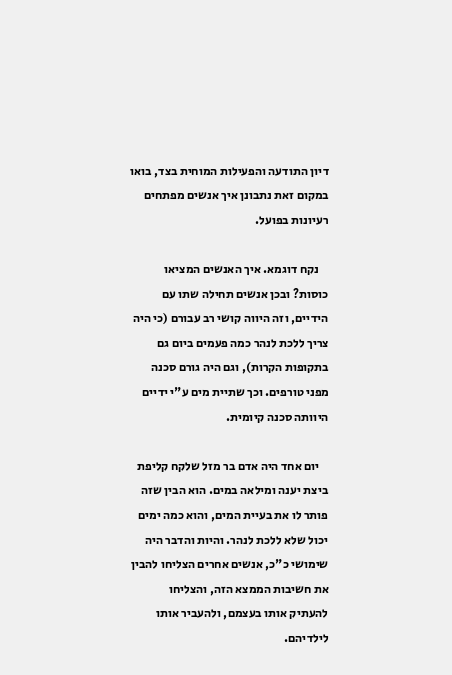דיון התודעה והפעילות המוחית בצד, בואו במקום זאת נתבונן איך אנשים מפתחים רעיונות בפועל.

    נקח דוגמא. איך האנשים המציאו כוסות? ובכן אנשים תחילה שתו עם הידיים, וזה היווה קושי רב עבורם (כי היה צריך ללכת לנהר כמה פעמים ביום גם בתקופות הקרות), וגם היה גורם סכנה מפני טורפים. וכך שתיית מים ע"י ידיים היוותה סכנה קיומית.

    יום אחד היה אדם בר מזל שלקח קליפת ביצת יענה ומילאה במים. הוא הבין שזה פותר לו את בעיית המים, והוא כמה ימים יכול שלא ללכת לנהר. והיות והדבר היה שימושי כ"כ, אנשים אחרים הצליחו להבין את חשיבות הממצא הזה, והצליחו להעתיק אותו בעצמם, ולהעביר אותו לילדיהם.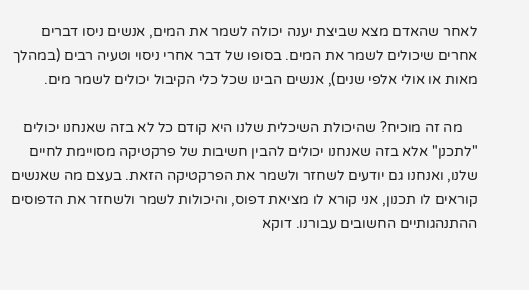לאחר שהאדם מצא שביצת יענה יכולה לשמר את המים, אנשים ניסו דברים אחרים שיכולים לשמר את המים. בסופו של דבר אחרי ניסוי וטעיה רבים (במהלך מאות או אולי אלפי שנים), אנשים הבינו שכל כלי הקיבול יכולים לשמר מים.

    מה זה מוכיח? שהיכולת השיכלית שלנו היא קודם כל לא בזה שאנחנו יכולים "לתכנן" אלא בזה שאנחנו יכולים להבין חשיבות של פרקטיקה מסויימת לחיים שלנו, ואנחנו גם יודעים לשחזר ולשמר את הפרקטיקה הזאת. בעצם מה שאנשים קוראים לו תכנון, אני קורא לו מציאת דפוס, והיכולות לשמר ולשחזר את הדפוסים ההתנהגותיים החשובים עבורנו. דוקא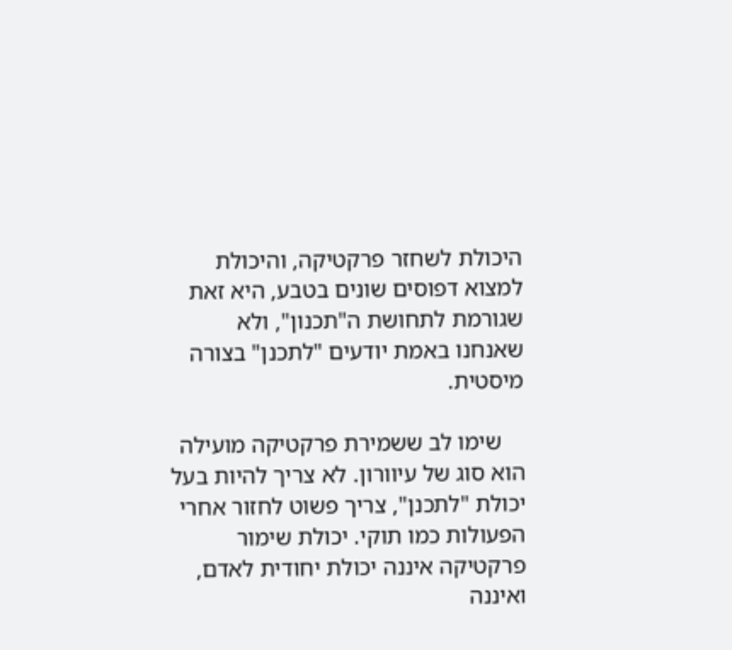היכולת לשחזר פרקטיקה, והיכולת למצוא דפוסים שונים בטבע, היא זאת שגורמת לתחושת ה"תכנון", ולא שאנחנו באמת יודעים "לתכנן" בצורה מיסטית.

    שימו לב ששמירת פרקטיקה מועילה הוא סוג של עיוורון. לא צריך להיות בעל יכולת "לתכנן", צריך פשוט לחזור אחרי הפעולות כמו תוקי. יכולת שימור פרקטיקה איננה יכולת יחודית לאדם, ואיננה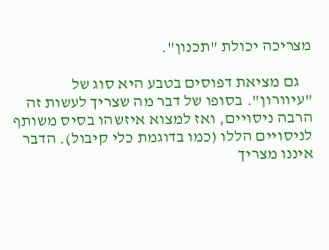מצריכה יכולת "תכנון".

    גם מציאת דפוסים בטבע היא סוג של "עיוורון". בסופו של דבר מה שצריך לעשות זה הרבה ניסויים, ואז למצוא איזשהו בסיס משותף לניסויים הללו (כמו בדוגמת כלי קיבול). הדבר איננו מצריך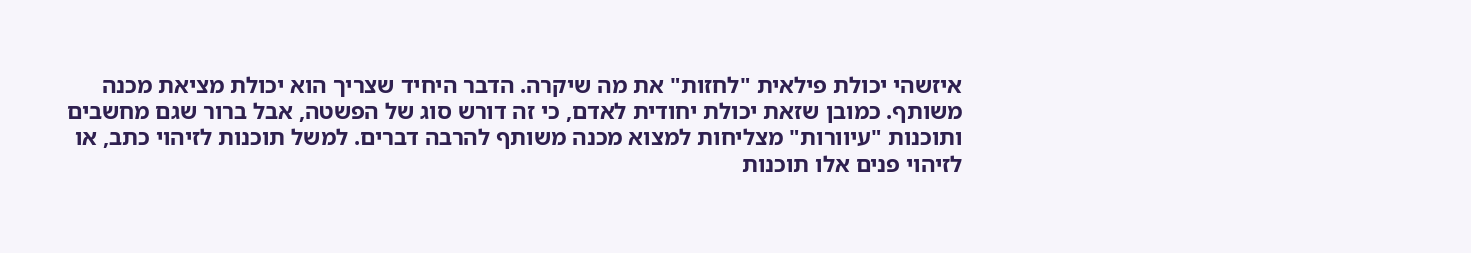איזשהי יכולת פילאית "לחזות" את מה שיקרה. הדבר היחיד שצריך הוא יכולת מציאת מכנה משותף. כמובן שזאת יכולת יחודית לאדם, כי זה דורש סוג של הפשטה, אבל ברור שגם מחשבים ותוכנות "עיוורות" מצליחות למצוא מכנה משותף להרבה דברים. למשל תוכנות לזיהוי כתב, או לזיהוי פנים אלו תוכנות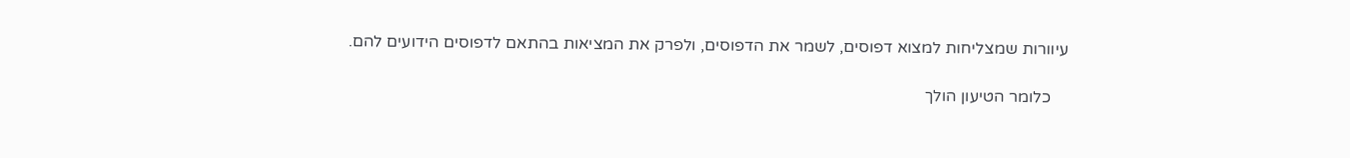עיוורות שמצליחות למצוא דפוסים, לשמר את הדפוסים, ולפרק את המציאות בהתאם לדפוסים הידועים להם.

    כלומר הטיעון הולך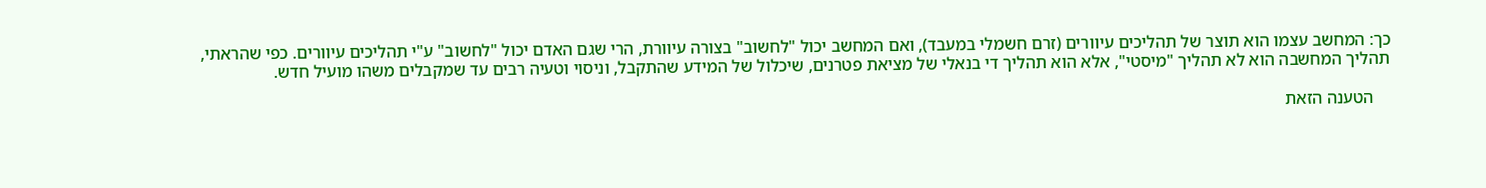כך: המחשב עצמו הוא תוצר של תהליכים עיוורים (זרם חשמלי במעבד), ואם המחשב יכול "לחשוב" בצורה עיוורת, הרי שגם האדם יכול "לחשוב" ע"י תהליכים עיוורים. כפי שהראתי, תהליך המחשבה הוא לא תהליך "מיסטי", אלא הוא תהליך די בנאלי של מציאת פטרנים, שיכלול של המידע שהתקבל, וניסוי וטעיה רבים עד שמקבלים משהו מועיל חדש.

    הטענה הזאת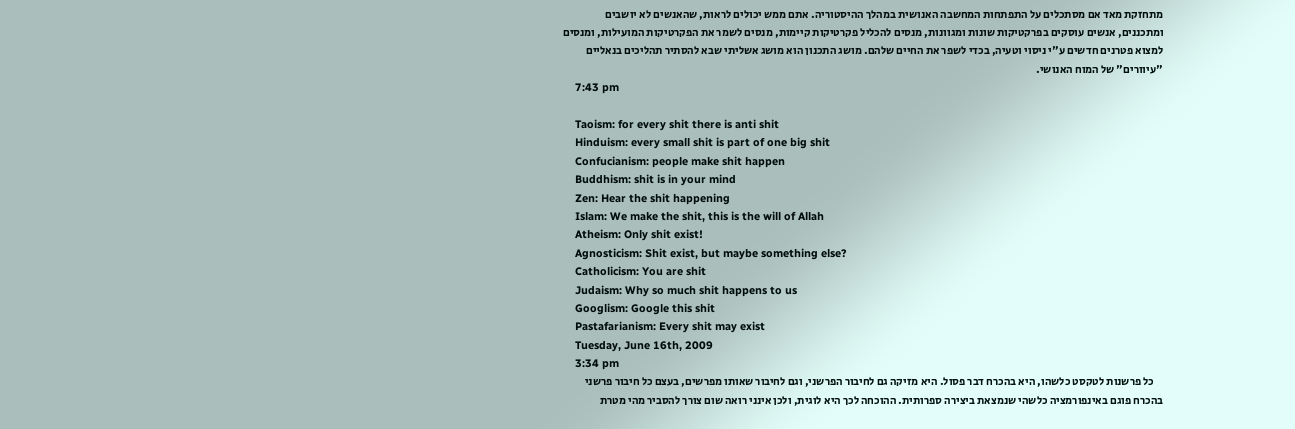מתחזקת מאד אם מסתכלים על התפתחות המחשבה האנושית במהלך ההיסטוריה. אתם ממש יכולים לראות, שהאנשים לא יושבים ומתכננים, אנשים עוסקים בפרקטיקות שונות ומגוונות, מנסים להכליל פקרטיקות קיימות, מנסים לשמר את הפקרטיקות המועילות, ומנסים למצוא פטרנים חדשים ע"י ניסוי וטעיה, בכדי לשפר את החיים שלהם. מושג התכנון הוא מושג אשליתי שבא להסתיר תהליכים בנאליים "עיוורים" של המוח האנושי.
    7:43 pm

    Taoism: for every shit there is anti shit
    Hinduism: every small shit is part of one big shit
    Confucianism: people make shit happen
    Buddhism: shit is in your mind
    Zen: Hear the shit happening
    Islam: We make the shit, this is the will of Allah
    Atheism: Only shit exist!
    Agnosticism: Shit exist, but maybe something else?
    Catholicism: You are shit
    Judaism: Why so much shit happens to us
    Googlism: Google this shit
    Pastafarianism: Every shit may exist
    Tuesday, June 16th, 2009
    3:34 pm
    כל פרשנות לטקסט כלשהו, היא בהכרח דבר פסול. היא מזיקה גם לחיבור הפרשני, וגם לחיבור שאותו מפרשים, בעצם כל חיבור פרשני בהכרח פוגם באינפורמציה כלשהי שנמצאת ביצירה ספרותית. ההוכחה לכך היא לוגית, ולכן אינני רואה שום צורך להסביר מהי מטרת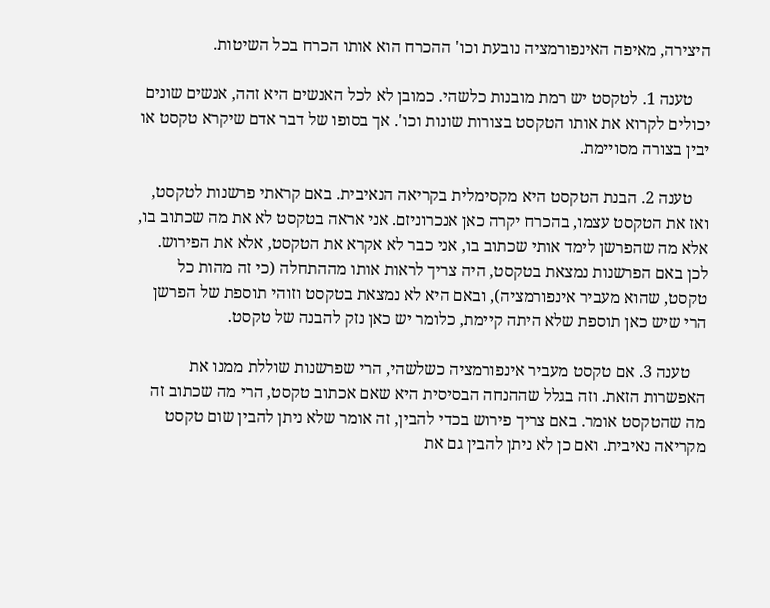היצירה, מאיפה האינפורמציה נובעת וכו' ההכרח הוא אותו הכרח בכל השיטות.

    טענה 1. לטקסט יש רמת מובנות כלשהי. כמובן לא לכל האנשים היא זהה, אנשים שונים יכולים לקרוא את אותו הטקסט בצורות שונות וכו'. אך בסופו של דבר אדם שיקרא טקסט או יבין בצורה מסויימת.

    טענה 2. הבנת הטקסט היא מקסימלית בקריאה הנאיבית. באם קראתי פרשנות לטקסט, ואז את הטקסט עצמו, בהכרח יקרה כאן אנכרוניזם. אני אראה בטקסט לא את מה שכתוב בו, אלא מה שהפרשן לימד אותי שכתוב בו, אני כבר לא אקרא את הטקסט, אלא את הפירוש. לכן באם הפרשנות נמצאת בטקסט, היה צריך לראות אותו מההתחלה (כי זה מהות כל טקסט, שהוא מעביר אינפורמציה), ובאם היא לא נמצאת בטקסט וזוהי תוספת של הפרשן הרי שיש כאן תוספת שלא היתה קיימת, כלומר יש כאן נזק להבנה של טקסט.

    טענה 3. אם טקסט מעביר אינפורמציה כשלשהי, הרי שפרשנות שוללת ממנו את האפשרות הזאת. וזה בגלל שההנחה הבסיסית היא שאם אכתוב טקסט, הרי מה שכתוב זה מה שהטקסט אומר. באם צריך פירוש בכדי להבין, זה אומר שלא ניתן להבין שום טקסט מקריאה נאיבית. ואם כן לא ניתן להבין גם את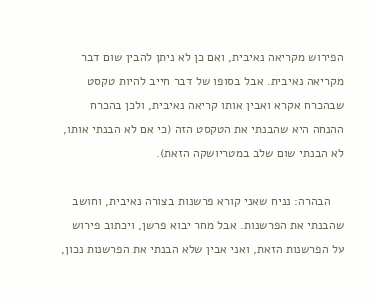הפירוש מקריאה נאיבית, ואם כן לא ניתן להבין שום דבר מקריאה נאיבית. אבל בסופו של דבר חייב להיות טקסט שבהכרח אקרא ואבין אותו קריאה נאיבית, ולכן בהכרח ההנחה היא שהבנתי את הטקסט הזה (כי אם לא הבנתי אותו, לא הבנתי שום שלב במטריושקה הזאת).

    הבהרה: נניח שאני קורא פרשנות בצורה נאיבית, וחושב שהבנתי את הפרשנות. אבל מחר יבוא פרשן, ויכתוב פירוש על הפרשנות הזאת, ואני אבין שלא הבנתי את הפרשנות נכון,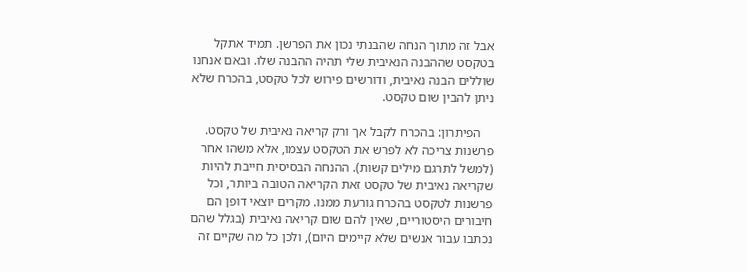אבל זה מתוך הנחה שהבנתי נכון את הפרשן. תמיד אתקל בטקסט שההבנה הנאיבית שלי תהיה ההבנה שלו. ובאם אנחנו שוללים הבנה נאיבית, ודורשים פירוש לכל טקסט, בהכרח שלא ניתן להבין שום טקסט.

    הפיתרון: בהכרח לקבל אך ורק קריאה נאיבית של טקסט. פרשנות צריכה לא לפרש את הטקסט עצמו, אלא משהו אחר (למשל לתרגם מילים קשות). ההנחה הבסיסית חייבת להיות שקריאה נאיבית של טקסט זאת הקריאה הטובה ביותר, וכל פרשנות לטקסט בהכרח גורעת ממנו. מקרים יוצאי דופן הם חיבורים היסטוריים, שאין להם שום קריאה נאיבית (בגלל שהם נכתבו עבור אנשים שלא קיימים היום), ולכן כל מה שקיים זה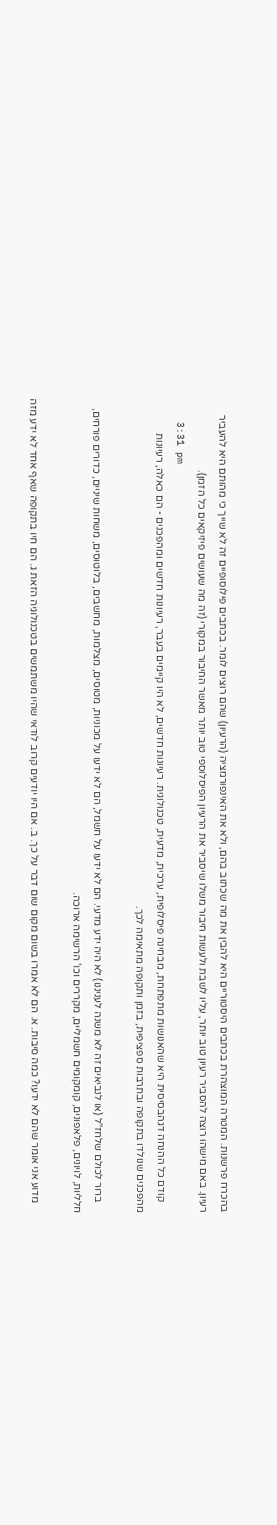בהכרח פרשנות. המטרה המוצהרת בכתבים היסטוריים היא להבין את מה שכתוב בהם, ולא את האינפורמציה (הרעיון) שהם רוצים לומר. בכתבים פילוסופיים זה לא שייך כי מהותם היא להעביר רעיון. באם מישהו רוצה להסביר רעיון טוב יותר, עליו לשבת ולעשות חיבור משלו שיסביר את הרעיון הפיסלוספי טוב יותר מאשר החיבור במקורי (זה מה שעושים פיזיקאים כל הזמן).
    3:31 pm
    קודם כל ההנחה דגהבסיסית היא שהאנושות מתפתחת, מבחינה פיסלופית, ערכית, מדעית, טכנולוגית. רעיונות חדשים, לא היו קיימים בעבר, רעיונות חדשים ומהפכנים - הם כאלה, רעיונות מהפכנים שנולדו בתקופה ובתרבות ספציפית, בזמן ותקופה מתאימה לכך.

    ברור לכולם שלחז"ל (או לנביאים זה לא משנה לעניננו) לא היה ידע מדעי. הם לא ידעו על חשמל, הם לא ידעו על מכוניות, מטוסים, מצלמות, מחשבים, בלוטוסים, משחות שיניים, כדורים פורחים, חלליות, לויונים, פלאפונים, קומקומים חשמליים, מקררים וכו' הרשימה ארוכה.

    מדוע אני אומר שהם לא ידעו? כמה סיבות. א. הם לא אמרו בשום מקום שום דבר על כך. ב. אם היו יודעים קרוב לודאי שהיו משתמשים בטכנולוגיה הזאת ג. הם חיו בתקופה שאף אחד לא ידע מזה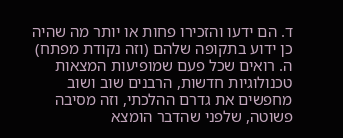ד. הם ידעו והזכירו פחות או יותר מה שהיה כן ידוע בתקופה שלהם (וזה נקודת מפתח) ה. רואים שכל פעם שמופיעות המצאות טכנולוגיות חדשות, הרבנים שוב ושוב מחפשים את גדרם ההלכתי, וזה מסיבה פשוטה, שלפני שהדבר הומצא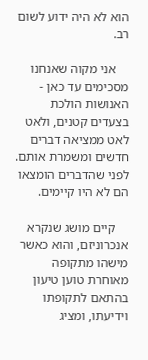הוא לא היה ידוע לשום רב.

    אני מקוה שאנחנו מסכימים עד כאן - האנושות הולכת בצעדים קטנים, ולאט לאט ממציאה דברים חדשים ומשמרת אותם. לפני שהדברים הומצאו הם לא היו קיימים.

    קיים מושג שנקרא אנכרוניזם, והוא כאשר מישהו מתקופה מאוחרת טוען טיעון בהתאם לתקופתו וידיעתו, ומציג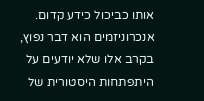אותו כביכול כידע קדום. אנכרוניזמים הוא דבר נפוץ, בקרב אלו שלא יודעים על היתפתחות היסטורית של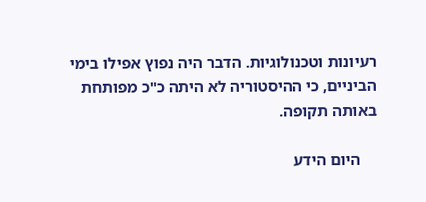רעיונות וטכנולוגיות. הדבר היה נפוץ אפילו בימי הביניים, כי ההיסטוריה לא היתה כ"כ מפותחת באותה תקופה.

    היום הידע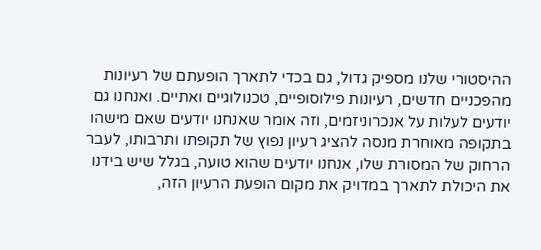ההיסטורי שלנו מספיק גדול, גם בכדי לתארך הופעתם של רעיונות מהפכניים חדשים, רעיונות פילוסופיים, טכנולוגיים ואתיים. ואנחנו גם יודעים לעלות על אנכרוניזמים, וזה אומר שאנחנו יודעים שאם מישהו בתקופה מאוחרת מנסה להציג רעיון נפוץ של תקופתו ותרבותו, לעבר הרחוק של המסורת שלו, אנחנו יודעים שהוא טועה, בגלל שיש בידנו את היכולת לתארך במדויק את מקום הופעת הרעיון הזה,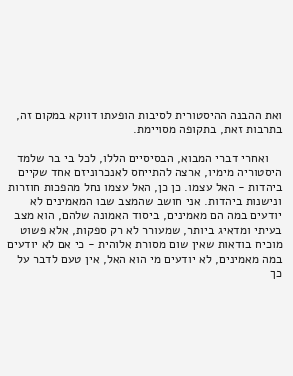ואת ההבנה ההיסטורית לסיבות הופעתו דווקא במקום זה, בתרבות זאת, בתקופה מסויימת.

    ואחרי דברי המבוא, הבסיסיים הללו, לכל בי בר שלמד היסטוריה מימיו, ארצה להתייחס לאנכרוניזם אחד שקיים ביהדות - האל עצמו. כן כן, האל עצמו נחל מהפכות חוזרות ונישנות ביהדות. אני חושב שהמצב שבו המאמינים לא יודעים במה הם מאמינים, ביסוד האמונה שלהם, הוא מצב בעיתי ומדאיג ביותר, שמעורר לא רק ספקות, אלא פשוט מוכיח בודאות שאין שום מסורת אלוהית - כי אם לא יודעים במה מאמינים, לא יודעים מי הוא האל, אין טעם לדבר על כך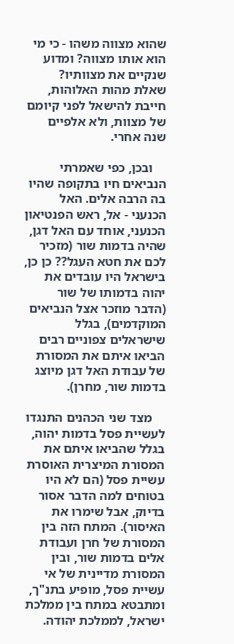שהוא מצווה משהו - כי מי הוא אותו מצווה? ומדוע שנקיים את מצוותיו? שאלת מהות האלוהות, חייבת להישאל לפני קיומם של מצוות, ולא אלפיים שנה אחרי.

    ובכן, כפי שאמרתי הנביאים חיו בתקופה שהיו בה הרבה אלים. האל הכנעני - אל, ראש הפנטיאון הכנעני, אוחד עם האל דגן, שהיה בדמות שור (מזכיר לכם את חטא העגל?? כן כן, בישראל היו עובדים את יהוה בדמותו של שור (הדבר מוזכר אצל הנביאים המוקדמים), בגלל שישראלים צפוניים רבים הביאו איתם את המסורת של עבודת האל דגן מיוצג בדמות שור, מחרן).

    מצד שני הכהנים התנגדו לעשיית פסל בדמות יהוה, בגלל שהביאו איתם את המסורת המיצרית האוסרת עשיית פסל (הם לא היו בטוחים למה הדבר אסור בדיוק, אבל שימרו את האיסור). המתח הזה בין המסורת של חרן ועבודת אלים בדמות שור, ובין המסורת מדיינית של אי עשיית פסל, מופיע בתנ"ך, ומתבטא במתח בין ממלכת ישראל, לממלכת יהודה.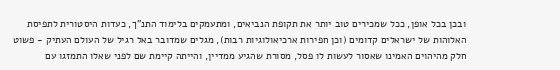ובכן בכל אופן, ככל שמכירים טוב יותר את תקופת הנביאים, ומתעמקים בלימוד התנ"ך, כעדות היסטורית לתפיסת האלוהות של ישראלים קדומים (וכן חפירות ארכיאולוגיות רבות), מגלים שמדובר באל רגיל של העולם העתיק - פשוט חלק מהיהוים האמינו שאסור לעשות לו פסל, מסורת שהגיע ממדיין, והייתה קיימת שם לפני שאלו התמזגו עם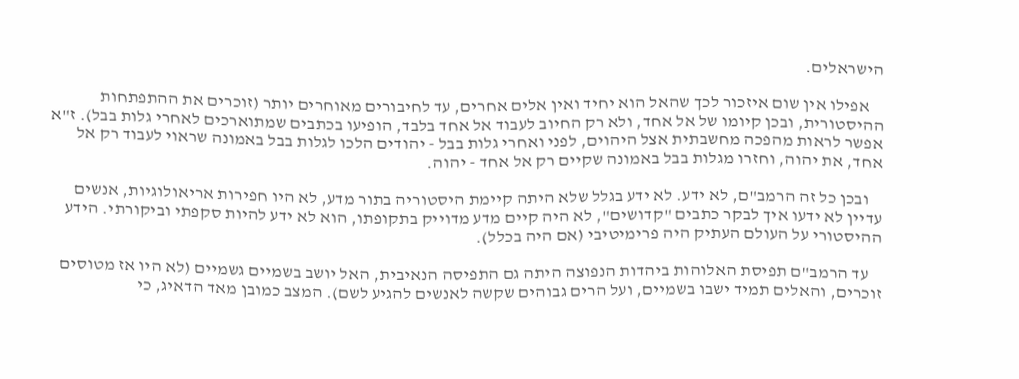הישראלים.

    אפילו אין שום איזכור לכך שהאל הוא יחיד ואין אלים אחרים, עד לחיבורים מאוחרים יותר (זוכרים את ההתפתחות ההיסטורית, ובכן קיומו של אל אחד, ולא רק החיוב לעבוד אל אחד בלבד, הופיעו בכתבים שמתוארכים לאחרי גלות בבל). ז"א אפשר לראות מהפכה מחשבתית אצל היהוים, לפני ואחרי גלות בבל - יהודים הלכו לגלות בבל באמונה שראוי לעבוד רק אל אחד, את יהוה, וחזרו מגלות בבל באמונה שקיים רק אל אחד - יהוה.

    ובכן כל זה הרמב"ם, לא ידע. לא ידע בגלל שלא היתה קיימת היסטוריה בתור מדע, לא היו חפירות אריאולוגיות, אנשים עדיין לא ידעו איך לבקר כתבים "קדושים", לא היה קיים מדע מדוייק בתקופתו, הוא לא ידע להיות סקפתי וביקורתי. הידע ההיסטורי על העולם העתיק היה פרימיטיבי (אם היה בכלל).

    עד הרמב"ם תפיסת האלוהות ביהדות הנפוצה היתה גם התפיסה הנאיבית, האל יושב בשמיים גשמיים (לא היו אז מטוסים זוכרים, והאלים תמיד ישבו בשמיים, ועל הרים גבוהים שקשה לאנשים להגיע לשם). המצב כמובן מאד הדאיג, כי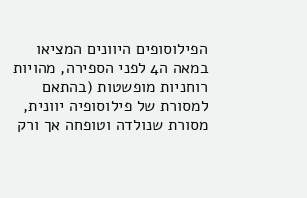הפילוסופים היוונים המציאו במאה ה4 לפני הספירה, מהויות רוחניות מופשטות (בהתאם למסורת של פילוסופיה יוונית, מסורת שנולדה וטופחה אך ורק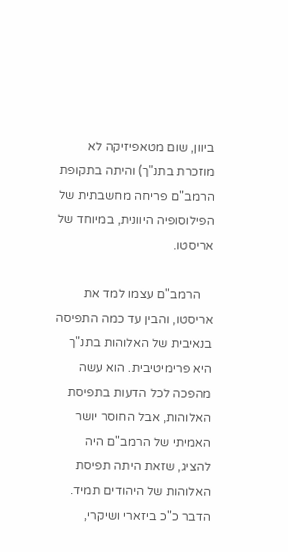ביוון, שום מטאפיזיקה לא מוזכרת בתנ"ך) והיתה בתקופת הרמב"ם פריחה מחשבתית של הפילוסופיה היוונית, במיוחד של אריסטו.

    הרמב"ם עצמו למד את אריסטו, והבין עד כמה התפיסה בנאיבית של האלוהות בתנ"ך היא פרימיטיבית. הוא עשה מהפכה לכל הדעות בתפיסת האלוהות, אבל החוסר יושר האמיתי של הרמב"ם היה להציג, שזאת היתה תפיסת האלוהות של היהודים תמיד. הדבר כ"כ ביזארי ושיקרי,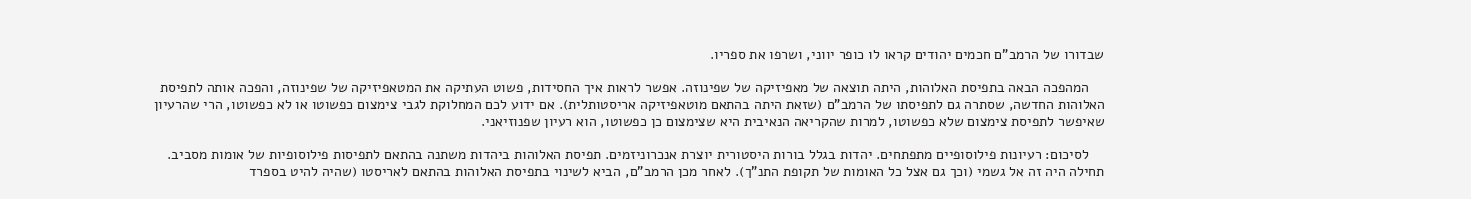שבדורו של הרמב"ם חכמים יהודים קראו לו כופר יווני, ושרפו את ספריו.

    המהפכה הבאה בתפיסת האלוהות, היתה תוצאה של מאפיזיקה של שפינוזה. אפשר לראות איך החסידות, פשוט העתיקה את המטאפיזיקה של שפינוזה, והפכה אותה לתפיסת האלוהות החדשה, שסתרה גם לתפיסתו של הרמב"ם (שזאת היתה בהתאם מוטאפיזיקה אריסטותלית). אם ידוע לכם המחלוקת לגבי צימצום כפשוטו או לא כפשוטו, הרי שהרעיון שאיפשר לתפיסת צימצום שלא כפשוטו, למרות שהקריאה הנאיבית היא שצימצום כן כפשוטו, הוא רעיון שפנוזיאני.

    לסיכום: רעיונות פילוסופיים מתפתחים. יהדות בגלל בורות היסטורית יוצרת אנכרוניזמים. תפיסת האלוהות ביהדות משתנה בהתאם לתפיסות פילוסופיות של אומות מסביב. תחילה היה זה אל גשמי (וכך גם אצל כל האומות של תקופת התנ"ך). לאחר מכן הרמב"ם, הביא לשינוי בתפיסת האלוהות בהתאם לאריסטו (שהיה להיט בספרד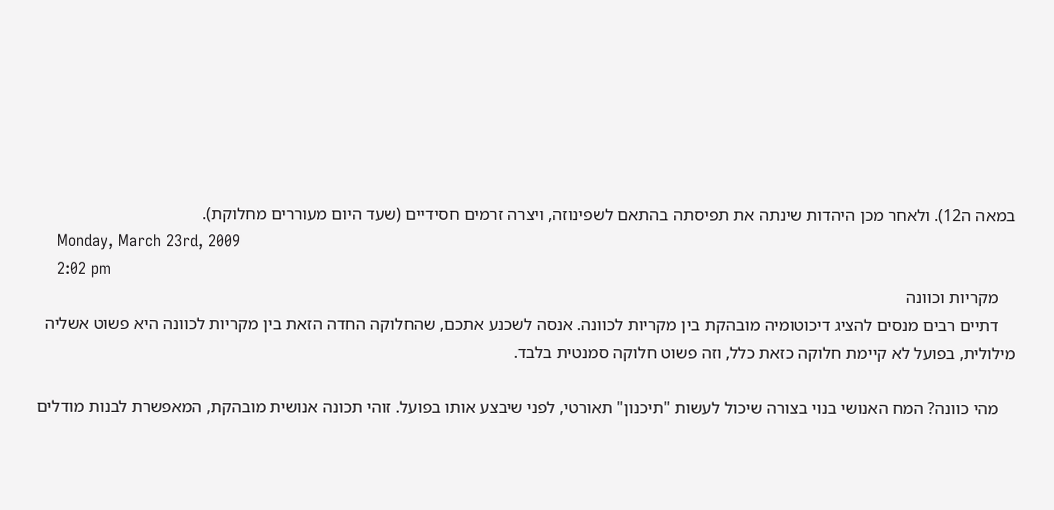במאה ה12). ולאחר מכן היהדות שינתה את תפיסתה בהתאם לשפינוזה, ויצרה זרמים חסידיים (שעד היום מעוררים מחלוקת).
    Monday, March 23rd, 2009
    2:02 pm
    מקריות וכוונה
    דתיים רבים מנסים להציג דיכוטומיה מובהקת בין מקריות לכוונה. אנסה לשכנע אתכם, שהחלוקה החדה הזאת בין מקריות לכוונה היא פשוט אשליה מילולית, בפועל לא קיימת חלוקה כזאת כלל, וזה פשוט חלוקה סמנטית בלבד.

    מהי כוונה? המח האנושי בנוי בצורה שיכול לעשות "תיכנון" תאורטי, לפני שיבצע אותו בפועל. זוהי תכונה אנושית מובהקת, המאפשרת לבנות מודלים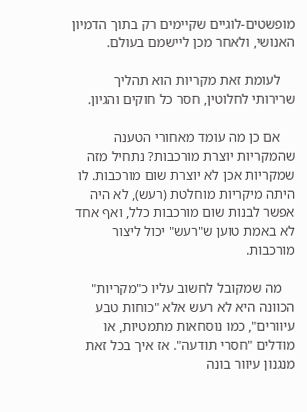מופשטים-לוגיים שקיימים רק בתוך הדמיון האנושי, ולאחר מכן ליישמם בעולם.

    לעומת זאת מקריות הוא תהליך שרירותי לחלוטין, חסר כל חוקים והגיון.

    אם כן מה עומד מאחורי הטענה שהמקריות יוצרת מורכבות? נתחיל מזה שמקריות אכן לא יוצרת שום מורכבות. לו היתה מיקריות מוחלטת (רעש), לא היה אפשר לבנות שום מורכבות כלל, ואף אחד לא באמת טוען ש"רעש" יכול ליצור מורכבות.

    מה שמקובל לחשוב עליו כ"מקריות" הכוונה היא לא רעש אלא "כוחות טבע עיוורים", כמו נוסחאות מתמטיות, או מודלים "חסרי תודעה". אז איך בכל זאת מנגנון עיוור בונה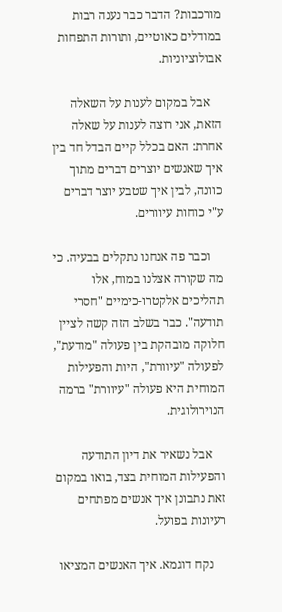מורכבות? הדבר כבר נענה רבות במודלים כאוטיים, ותורות התפחות אבולוציוניות.

    אבל במקום לענות על השאלה הזאת, אני רוצה לענות על שאלה אחרת: האם בכלל קיים הבדל חד בין איך שאנשים יוצרים דברים מתוך כוונה, לבין איך שטבע יוצר דברים ע"י כוחות עיוורים.

    וכבר פה אנחנו נתקלים בבעיה. כי מה שקורה אצלנו במוח, אלו תהליכים אלקטרו-כימיים "חסרי תודעה". כבר בשלב הזה קשה לציין חלוקה מובהקת בין פעולה "מודעת", לפעולה "עיוורת", היות והפעילות המוחית היא פעולה "עיוורת" ברמה הנוירולוגית.

    אבל נשאיר את דיון התודעה והפעילות המוחית בצד, בואו במקום זאת נתבונן איך אנשים מפתחים רעיונות בפועל.

    נקח דוגמא. איך האנשים המציאו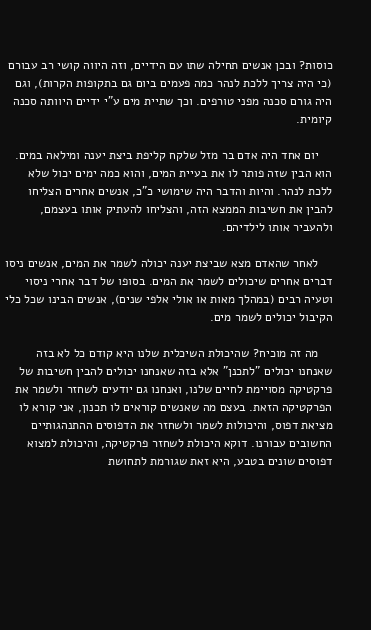כוסות? ובכן אנשים תחילה שתו עם הידיים, וזה היווה קושי רב עבורם (כי היה צריך ללכת לנהר כמה פעמים ביום גם בתקופות הקרות), וגם היה גורם סכנה מפני טורפים. וכך שתיית מים ע"י ידיים היוותה סכנה קיומית.

    יום אחד היה אדם בר מזל שלקח קליפת ביצת יענה ומילאה במים. הוא הבין שזה פותר לו את בעיית המים, והוא כמה ימים יכול שלא ללכת לנהר. והיות והדבר היה שימושי כ"כ, אנשים אחרים הצליחו להבין את חשיבות הממצא הזה, והצליחו להעתיק אותו בעצמם, ולהעביר אותו לילדיהם.

    לאחר שהאדם מצא שביצת יענה יכולה לשמר את המים, אנשים ניסו דברים אחרים שיכולים לשמר את המים. בסופו של דבר אחרי ניסוי וטעיה רבים (במהלך מאות או אולי אלפי שנים), אנשים הבינו שכל כלי הקיבול יכולים לשמר מים.

    מה זה מוכיח? שהיכולת השיכלית שלנו היא קודם כל לא בזה שאנחנו יכולים "לתכנן" אלא בזה שאנחנו יכולים להבין חשיבות של פרקטיקה מסויימת לחיים שלנו, ואנחנו גם יודעים לשחזר ולשמר את הפרקטיקה הזאת. בעצם מה שאנשים קוראים לו תכנון, אני קורא לו מציאת דפוס, והיכולות לשמר ולשחזר את הדפוסים ההתנהגותיים החשובים עבורנו. דוקא היכולת לשחזר פרקטיקה, והיכולת למצוא דפוסים שונים בטבע, היא זאת שגורמת לתחושת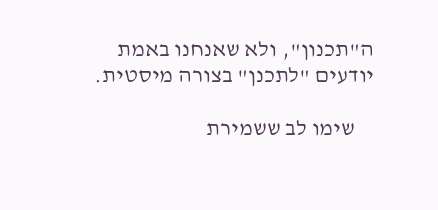ה"תכנון", ולא שאנחנו באמת יודעים "לתכנן" בצורה מיסטית.

    שימו לב ששמירת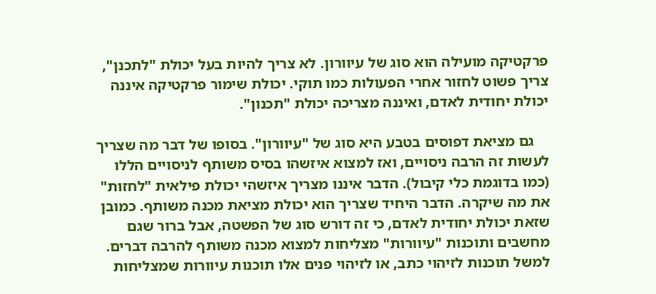פרקטיקה מועילה הוא סוג של עיוורון. לא צריך להיות בעל יכולת "לתכנן", צריך פשוט לחזור אחרי הפעולות כמו תוקי. יכולת שימור פרקטיקה איננה יכולת יחודית לאדם, ואיננה מצריכה יכולת "תכנון".

    גם מציאת דפוסים בטבע היא סוג של "עיוורון". בסופו של דבר מה שצריך לעשות זה הרבה ניסויים, ואז למצוא איזשהו בסיס משותף לניסויים הללו (כמו בדוגמת כלי קיבול). הדבר איננו מצריך איזשהי יכולת פילאית "לחזות" את מה שיקרה. הדבר היחיד שצריך הוא יכולת מציאת מכנה משותף. כמובן שזאת יכולת יחודית לאדם, כי זה דורש סוג של הפשטה, אבל ברור שגם מחשבים ותוכנות "עיוורות" מצליחות למצוא מכנה משותף להרבה דברים. למשל תוכנות לזיהוי כתב, או לזיהוי פנים אלו תוכנות עיוורות שמצליחות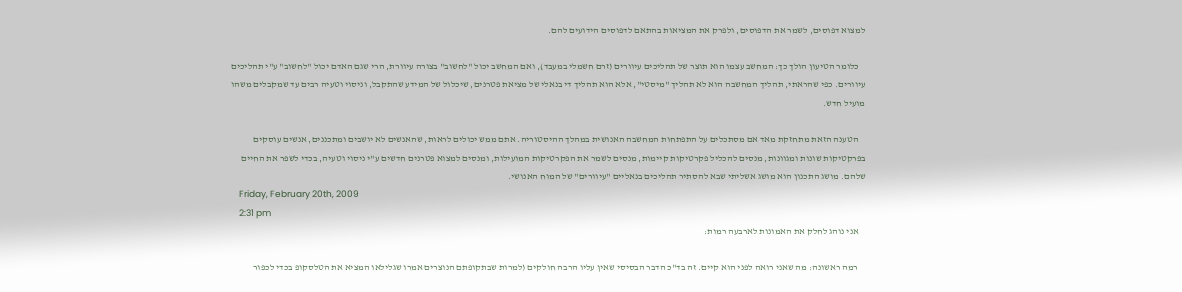למצוא דפוסים, לשמר את הדפוסים, ולפרק את המציאות בהתאם לדפוסים הידועים להם.

    כלומר הטיעון הולך כך: המחשב עצמו הוא תוצר של תהליכים עיוורים (זרם חשמלי במעבד), ואם המחשב יכול "לחשוב" בצורה עיוורת, הרי שגם האדם יכול "לחשוב" ע"י תהליכים עיוורים. כפי שהראתי, תהליך המחשבה הוא לא תהליך "מיסטי", אלא הוא תהליך די בנאלי של מציאת פטרנים, שיכלול של המידע שהתקבל, וניסוי וטעיה רבים עד שמקבלים משהו מועיל חדש.

    הטענה הזאת מתחזקת מאד אם מסתכלים על התפתחות המחשבה האנושית במהלך ההיסטוריה. אתם ממש יכולים לראות, שהאנשים לא יושבים ומתכננים, אנשים עוסקים בפרקטיקות שונות ומגוונות, מנסים להכליל פקרטיקות קיימות, מנסים לשמר את הפקרטיקות המועילות, ומנסים למצוא פטרנים חדשים ע"י ניסוי וטעיה, בכדי לשפר את החיים שלהם. מושג התכנון הוא מושג אשליתי שבא להסתיר תהליכים בנאליים "עיוורים" של המוח האנושי.
    Friday, February 20th, 2009
    2:31 pm
    אני נוהג לחלק את האמונות לארבעה רמות:

    רמה ראשונה: מה שאני רואה לפני הוא קיים. זה בד"כ הדבר הבסיסי שאין עליו הרבה חולקים (למרות שבתקופתם הנוצרים אמרו שגלילאו המציא את הטלסקופ בכדי לכפור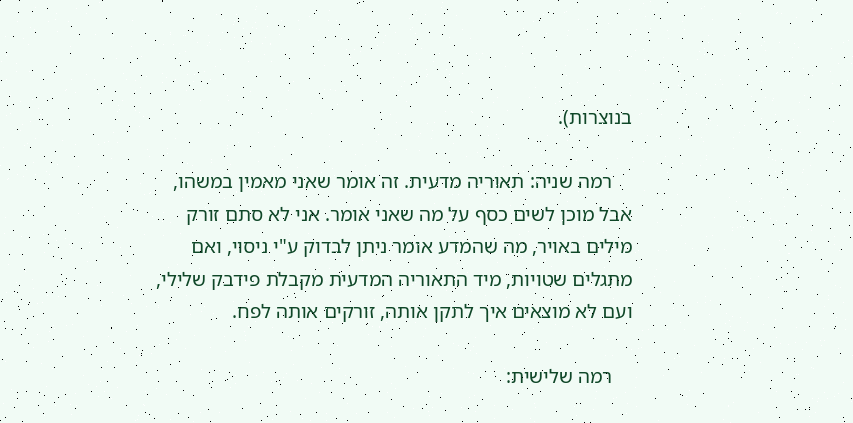בנוצרות).

    רמה שניה: תאוריה מדעית. זה אומר שאני מאמין במשהו, אבל מוכן לשים כסף על מה שאני אומר. אני לא סתם זורק מילים באויר, מה שהמדע אומר ניתן לבדוק ע"י ניסוי, ואם מתגלים שטויות, מיד התאוריה המדעית מקבלת פידבק שלילי, ועם לא מוצאים איך לתקן אותה, זורקים אותה לפח.

    רמה שלישית: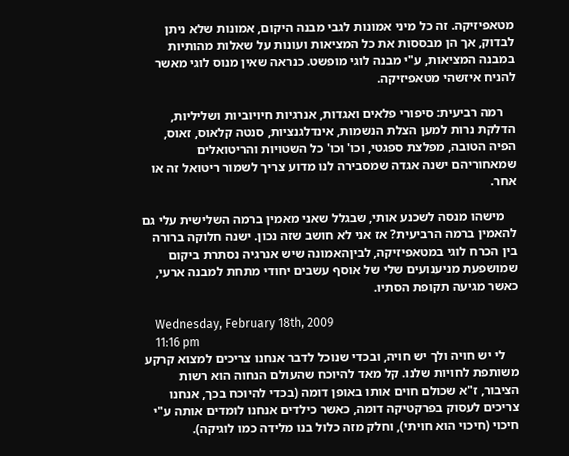מטאפיזיקה. זה כל מיני אמונות לגבי מבנה היקום, אמונות שלא ניתן לבדוק, אך הן מבססות את כל המציאות ועונות על שאלות מהותיות במבנה המציאות, ע"י מבנה לוגי מופשט. כנראה שאין מנוס לוגי מאשר להניח איזשהי מטאפיזיקה.

    רמה רביעית: סיפורי פלאים ואגדות, אנרגיות חיויוביות ושליליות, הדלקת נרות למען הצלת הנשמות, אינדלגנציות, סנטה קלאוס, זאוס, הפיה הטובה, מפלצת ספגטי, וכו' וכו' כל השטויות והריטואלים שמאחוריהם ישנה אגדה שמסבירה לנו מדוע צריך לשמור ריטואל זה או אחר.

    מישהו מנסה לשכנע אותי, שבגלל שאני מאמין ברמה השלישית עלי גם להאמין ברמה הרביעית? אז אני לא חושב שזה נכון. ישנה חלוקה ברורה בין הכרח לוגי במטאפיזיקה, לביןהאמונה שיש אנרגיה נסתרת ביקום שמושפעת מניענועים שלי של אוסף עשבים יחודי מתחת למבנה ארעי, כאשר מגיעה תקופת הסתיו.

    Wednesday, February 18th, 2009
    11:16 pm
    לי יש חויה ולך יש חויה, ובכדי שנוכל לדבר אנחנו צריכים למצוא קרקע משותפת לחויות שלנו. קל מאד להיוכח שהעולם הנחוה הוא רשות הציבור, ז"א שכולם חוים אותו באופן דומה (בכדי להיוכח בכך, אנחנו צריכים לעסוק בפרקטיקה דומה, כאשר כילדים אנחנו לומדים אותה ע"י חיכוי (חיכוי הוא חויתי), וחלק מזה כלול בנו מלידה כמו לוגיקה).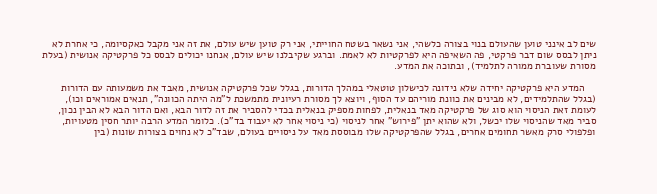שים לב אינני טוען שהעולם בנוי בצורה כלשהי, אני נשאר בשטח החוייתי, אני רק טוען שיש עולם, את זה אני מקבל כאקסיומה, כי אחרת לא ניתן לבסס שום דבר פרקטי, פה השאיפה היא לפרקטיות לא לאמת. וברגע שקיבלנו שיש עולם, אנחנו יכולים לבסס כל פרקטיקה אנושית (בעלת מסורת שעוברת ממורה לתלמיד), ובתוכה את המדע.

    המדע היא פרקטיקה יחידה שלא נידונה לכישלון טוטאלי במהלך הדורות, בגלל שכל פרקטיקה אנושית, מאבד את משמעותה עם הדורות (בגלל שהתלמידים, לא מבינים את כוונת מוריהם עד הסוף, ויוצא לך מסורת רעיונית מתמשכת ל"מה היתה הכוונה", תנאים אמוראים וכו), לעומת זאת הניסוי הוא סוג של פרקטיקה מאד בנאלית, לפחות מספיק בנאלית בכדי להסביר את זה לדור הבא, ואם הדור הבא לא הבין נכון, סביר מאד שהניסוי שלו יכשל, ולא שהוא יתן "פירוש" אחר לניסוי (כי ניסוי אחר לא יעבוד בד"כ). כלומר המדע הרבה יותר חסין מטעויות, ופלפולי סרק מאשר תחומים אחרים, בגלל שהפרקטיקה שלו מבוססת מאד על ניסויים בעולם, שבד"כ לא נחוים בצורות שונות (בין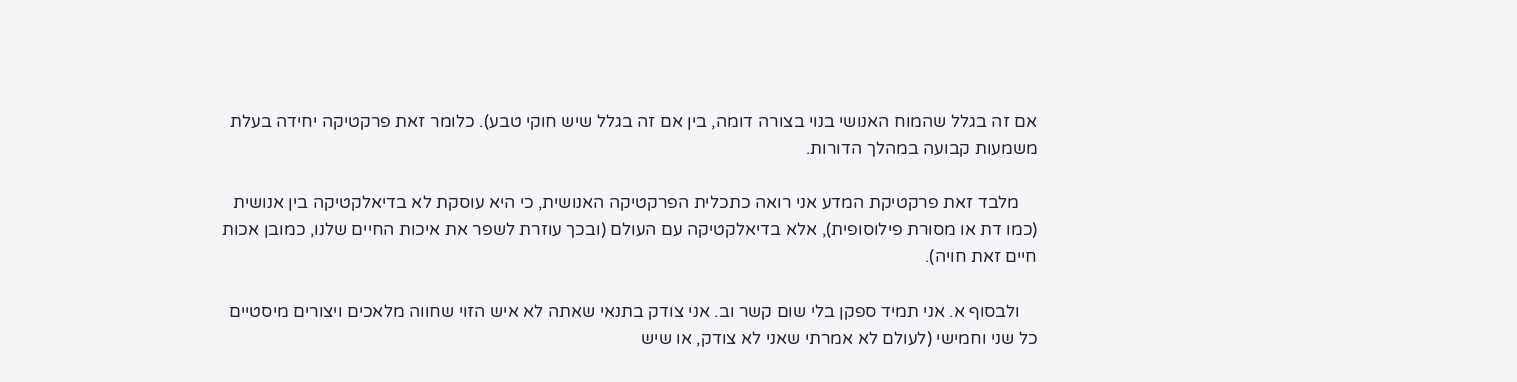אם זה בגלל שהמוח האנושי בנוי בצורה דומה, בין אם זה בגלל שיש חוקי טבע). כלומר זאת פרקטיקה יחידה בעלת משמעות קבועה במהלך הדורות.

    מלבד זאת פרקטיקת המדע אני רואה כתכלית הפרקטיקה האנושית, כי היא עוסקת לא בדיאלקטיקה בין אנושית (כמו דת או מסורת פילוסופית), אלא בדיאלקטיקה עם העולם (ובכך עוזרת לשפר את איכות החיים שלנו, כמובן אכות חיים זאת חויה).

    ולבסוף א. אני תמיד ספקן בלי שום קשר וב. אני צודק בתנאי שאתה לא איש הזוי שחווה מלאכים ויצורים מיסטיים כל שני וחמישי (לעולם לא אמרתי שאני לא צודק, או שיש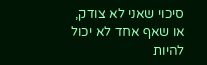סיכוי שאני לא צודק, או שאף אחד לא יכול להיות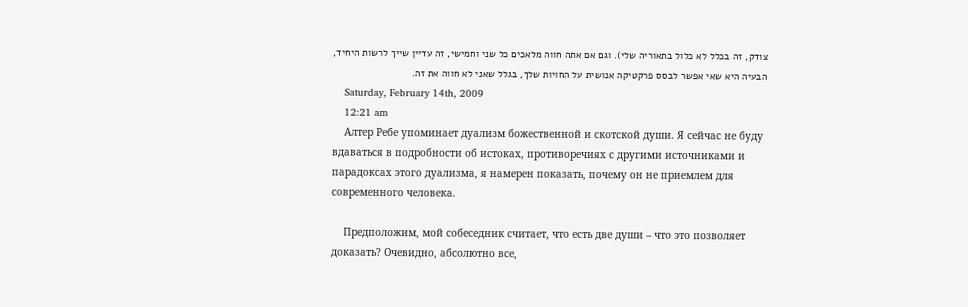צודק, זה בכלל לא כלול בתאוריה שלי). וגם אם אתה חווה מלאכים כל שני וחמישי, זה עדיין שייך לרשות היחיד, הבעיה היא שאי אפשר לבסס פרקטיקה אנושית על החויות שלך, בגלל שאני לא חווה את זה.
    Saturday, February 14th, 2009
    12:21 am
    Алтер Ребе упоминает дуализм божественной и скотской души. Я сейчас не буду вдаваться в подробности об истоках, противоречиях с другими источниками и парадоксах этого дуализма, я намерен показать, почему он не приемлем для современного человека.

    Предположим, мой собеседник считает, что есть две души – что это позволяет доказать? Очевидно, абсолютно все,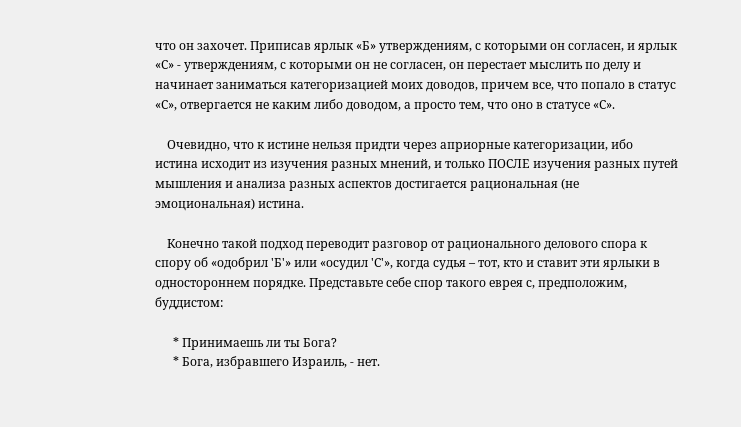что он захочет. Приписав ярлык «Б» утверждениям, с которыми он согласен, и ярлык «С» - утверждениям, с которыми он не согласен, он перестает мыслить по делу и начинает заниматься категоризацией моих доводов, причем все, что попало в статус «С», отвергается не каким либо доводом, а просто тем, что оно в статусе «С».

    Очевидно, что к истине нельзя придти через априорные категоризации, ибо истина исходит из изучения разных мнений, и только ПОСЛЕ изучения разных путей мышления и анализа разных аспектов достигается рациональная (не эмоциональная) истина.

    Конечно такой подход переводит разговор от рационального делового спора к спору об «одобрил 'Б'» или «осудил 'С'», когда судья – тот, кто и ставит эти ярлыки в одностороннем порядке. Представьте себе спор такого еврея с, предположим, буддистом:

      * Принимаешь ли ты Бога?
      * Бога, избравшего Израиль, - нет.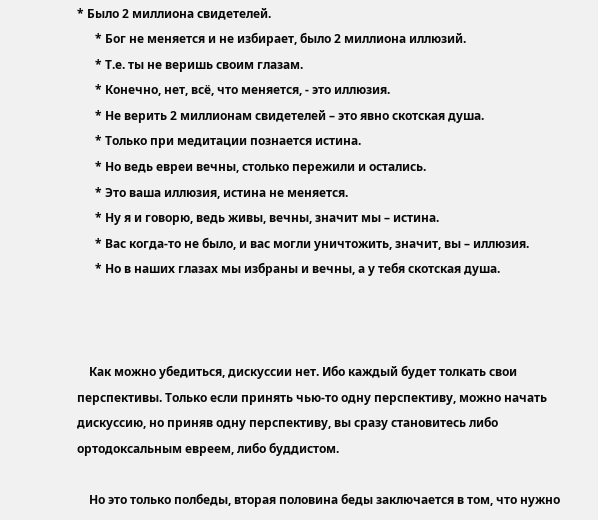* Было 2 миллиона свидетелей.
      * Бог не меняется и не избирает, было 2 миллиона иллюзий.
      * Т.е. ты не веришь своим глазам.
      * Конечно, нет, всё, что меняется, - это иллюзия.
      * Не верить 2 миллионам свидетелей – это явно скотская душа.
      * Только при медитации познается истина.
      * Но ведь евреи вечны, столько пережили и остались.
      * Это ваша иллюзия, истина не меняется.
      * Ну я и говорю, ведь живы, вечны, значит мы – истина.
      * Вас когда-то не было, и вас могли уничтожить, значит, вы – иллюзия.
      * Но в наших глазах мы избраны и вечны, а у тебя скотская душа.



    Как можно убедиться, дискуссии нет. Ибо каждый будет толкать свои перспективы. Только если принять чью-то одну перспективу, можно начать дискуссию, но приняв одну перспективу, вы сразу становитесь либо ортодоксальным евреем, либо буддистом.

    Но это только полбеды, вторая половина беды заключается в том, что нужно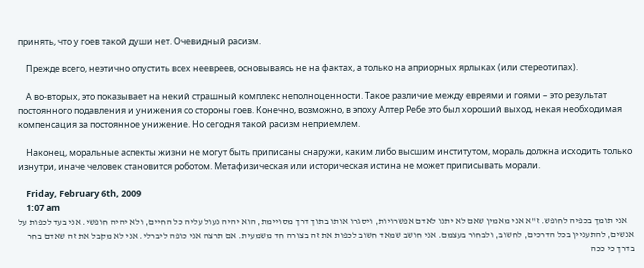принять, что у гоев такой души нет. Очевидный расизм.

    Прежде всего, неэтично опустить всех неевреев, основываясь не на фактах, а только на априорных ярлыках (или стереотипах).

    А во-вторых, это показывает на некий страшный комплекс неполноценности. Такое различие между евреями и гоями – это результат постоянного подавления и унижения со стороны гоев. Конечно, возможно, в эпоху Алтер Ребе это был хороший выход, некая необходимая компенсация за постоянное унижение. Но сегодня такой расизм неприемлем.

    Наконец, моральные аспекты жизни не могут быть приписаны снаружи, каким либо высшим институтом, мораль должна исходить только изнутри, иначе человек становится роботом. Метафизическая или историческая истина не может приписывать морали.

    Friday, February 6th, 2009
    1:07 am
    אני תומך בכפיה לחופש. ז"א אני מאמין שאם לא יתנו לאדם אפשרויות, ויסגרו אותו בתוך דרך מסויימת, הוא יהיה נעול עליה כל החיים, ולא יהיה חופשי. אני בעד לכפות על אנשים, להתעניין בכל הדרכים, לחשוב, ולבחור בעצמם. אני חושב שמאד חשוב לכפות את זה בצורה חד משמעית. אם תרצה אני כופה ליברלי. אני לא מקבל את זה שאדם בחר בדרך כי ככה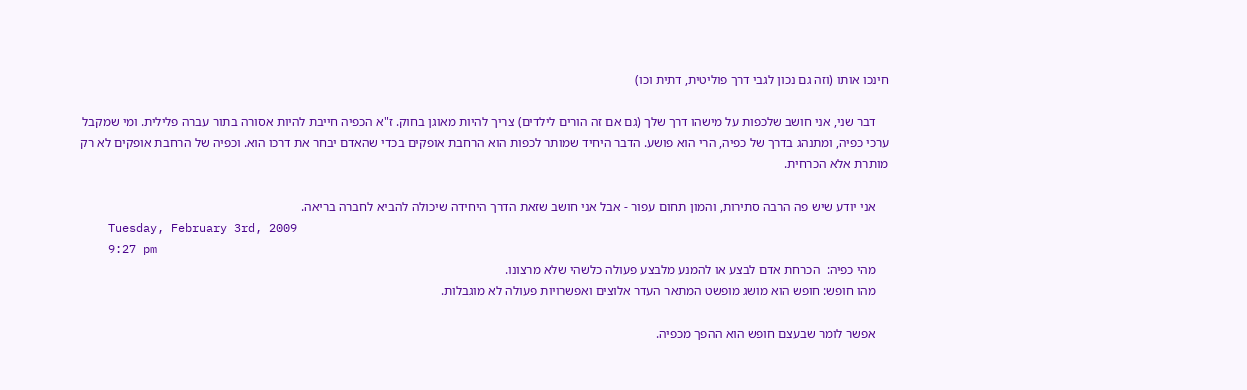חינכו אותו (וזה גם נכון לגבי דרך פוליטית, דתית וכו)

    דבר שני, אני חושב שלכפות על מישהו דרך שלך (גם אם זה הורים לילדים) צריך להיות מאוגן בחוק. ז"א הכפיה חייבת להיות אסורה בתור עברה פלילית. ומי שמקבל ערכי כפיה, ומתנהג בדרך של כפיה, הרי הוא פושע. הדבר היחיד שמותר לכפות הוא הרחבת אופקים בכדי שהאדם יבחר את דרכו הוא. וכפיה של הרחבת אופקים לא רק מותרת אלא הכרחית.

    אני יודע שיש פה הרבה סתירות, והמון תחום עפור - אבל אני חושב שזאת הדרך היחידה שיכולה להביא לחברה בריאה.
    Tuesday, February 3rd, 2009
    9:27 pm
    מהי כפיה:  הכרחת אדם לבצע או להמנע מלבצע פעולה כלשהי שלא מרצונו.
    מהו חופש: חופש הוא מושג מופשט המתאר העדר אלוצים ואפשרויות פעולה לא מוגבלות.

    אפשר לומר שבעצם חופש הוא ההפך מכפיה.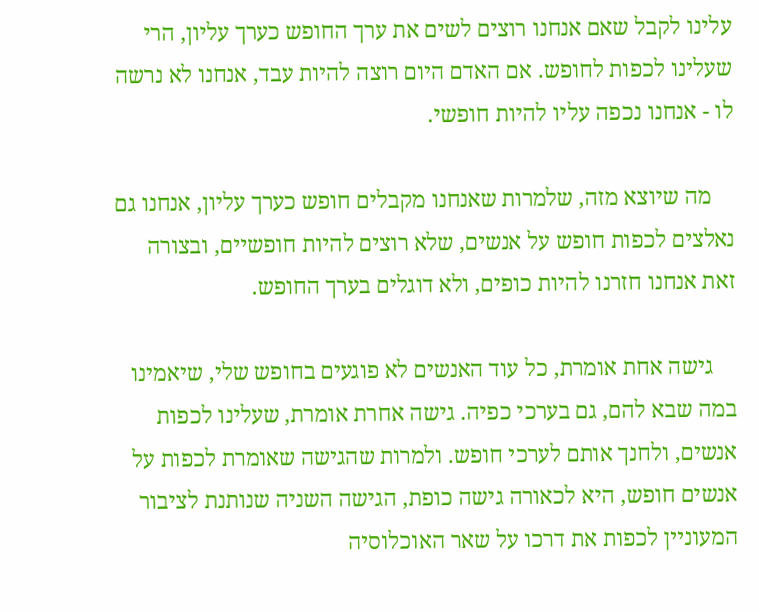עלינו לקבל שאם אנחנו רוצים לשים את ערך החופש כערך עליון, הרי שעלינו לכפות לחופש. אם האדם היום רוצה להיות עבד, אנחנו לא נרשה לו - אנחנו נכפה עליו להיות חופשי.

    מה שיוצא מזה, שלמרות שאנחנו מקבלים חופש כערך עליון, אנחנו גם נאלצים לכפות חופש על אנשים, שלא רוצים להיות חופשיים, ובצורה זאת אנחנו חזרנו להיות כופים, ולא דוגלים בערך החופש.

    גישה אחת אומרת, כל עוד האנשים לא פוגעים בחופש שלי, שיאמינו במה שבא להם, גם בערכי כפיה. גישה אחרת אומרת, שעלינו לכפות אנשים, ולחנך אותם לערכי חופש. ולמרות שהגישה שאומרת לכפות על אנשים חופש, היא לכאורה גישה כופת, הגישה השניה שנותנת לציבור המעוניין לכפות את דרכו על שאר האוכלוסיה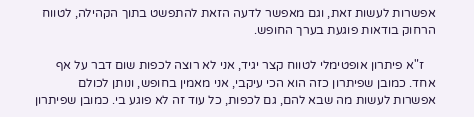אפשרות לעשות זאת, וגם מאפשר לדעה הזאת להתפשט בתוך הקהילה, לטווח הרחוק בודאות פוגעת בערך החופש.

    ז"א פיתרון אופטימלי לטווח קצר יגיד, אני לא רוצה לכפות שום דבר על אף אחד. כמובן שפיתרון כזה הוא הכי עיקבי, אני מאמין בחופש, ונותן לכולם  אפשרות לעשות מה שבא להם, גם לכפות, כל עוד זה לא פוגע בי. כמובן שפיתרון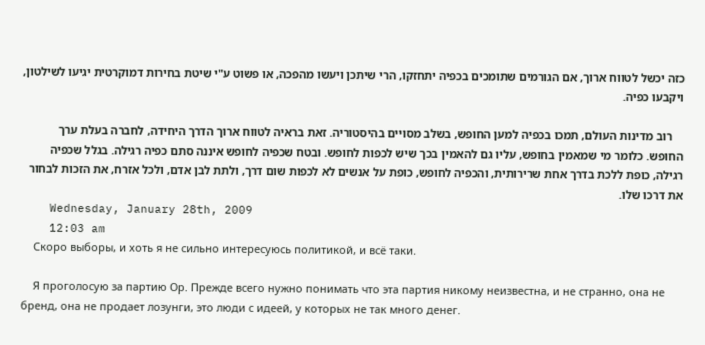כזה יכשל לטווח ארוך, אם הגורמים שתומכים בכפיה יתחזקו, הרי שיתכן ויעשו מהפכה, או פשוט ע"י שיטת בחירות דמוקרטית יגיעו לשילטון, ויקבעו כפיה.

    רוב מדינות העולם, תמכו בכפיה למען החופש, בשלב מסויים בהיסטוריה. זאת בראיה לטווח ארוך הדרך היחידה, לחברה בעלת ערך החופש. כלומר מי שמאמין בחופש, עליו גם להאמין בכך שיש לכפות לחופש. ובטח שכפיה לחופש איננה סתם כפיה רגילה. בגלל שכפיה רגילה, כופת ללכת בדרך אחת שרירותית, והכפיה לחופש, כופת על אנשים לא לכפות שום דרך, ולתת לבן אדם, ולכל אזרח, את הזכות לבחור את דרכו שלו.
    Wednesday, January 28th, 2009
    12:03 am
    Скоро выборы, и хоть я не сильно интересуюсь политикой, и всё таки.

    Я проголосую за партию Ор. Прежде всего нужно понимать что эта партия никому неизвестна, и не странно, она не бренд, она не продает лозунги, это люди с идеей, у которых не так много денег.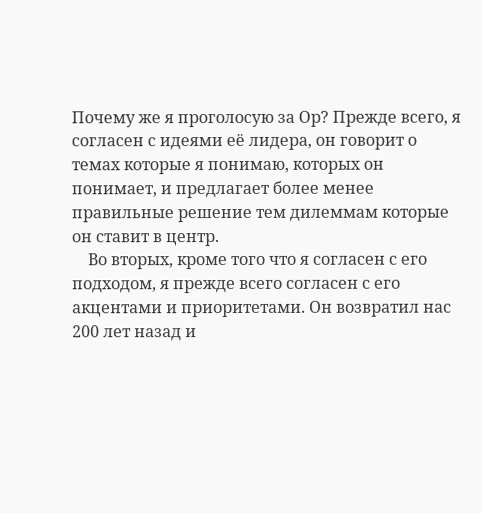Почему же я проголосую за Ор? Прежде всего, я согласен с идеями её лидера, он говорит о темах которые я понимаю, которых он понимает, и предлагает более менее правильные решение тем дилеммам которые он ставит в центр.
    Во вторых, кроме того что я согласен с его подходом, я прежде всего согласен с его акцентами и приоритетами. Он возвратил нас 200 лет назад и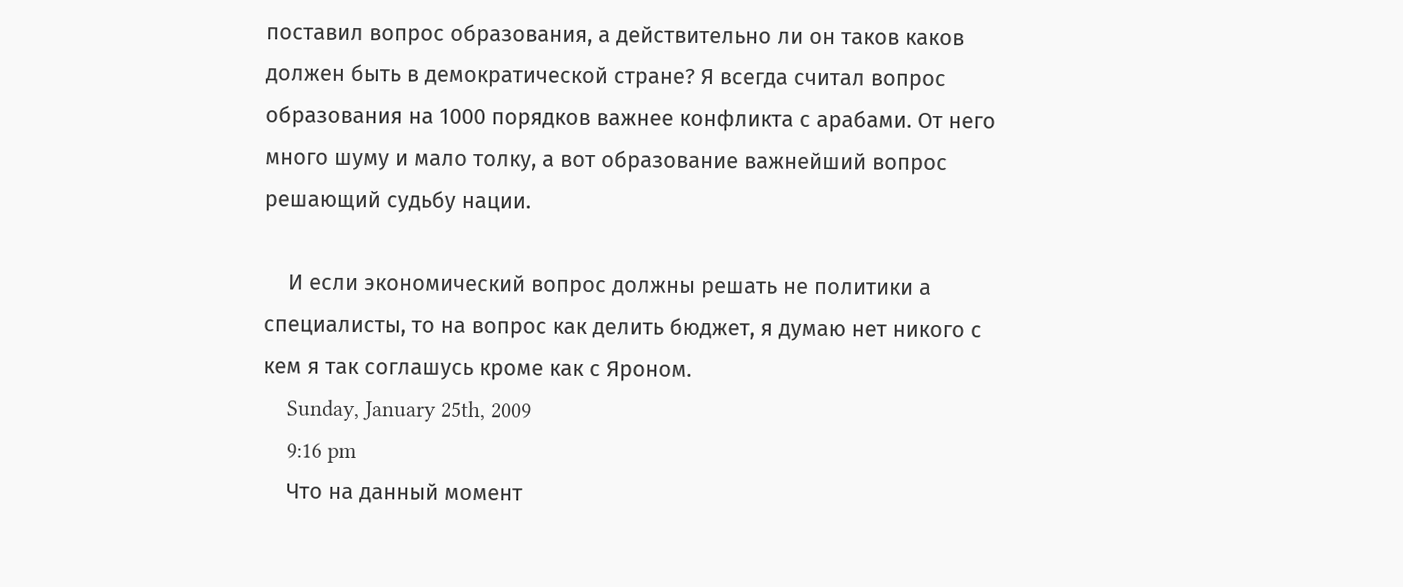поставил вопрос образования, а действительно ли он таков каков должен быть в демократической стране? Я всегда считал вопрос образования на 1000 порядков важнее конфликта с арабами. От него много шуму и мало толку, а вот образование важнейший вопрос решающий судьбу нации.

    И если экономический вопрос должны решать не политики а специалисты, то на вопрос как делить бюджет, я думаю нет никого с кем я так соглашусь кроме как с Яроном.
    Sunday, January 25th, 2009
    9:16 pm
    Что на данный момент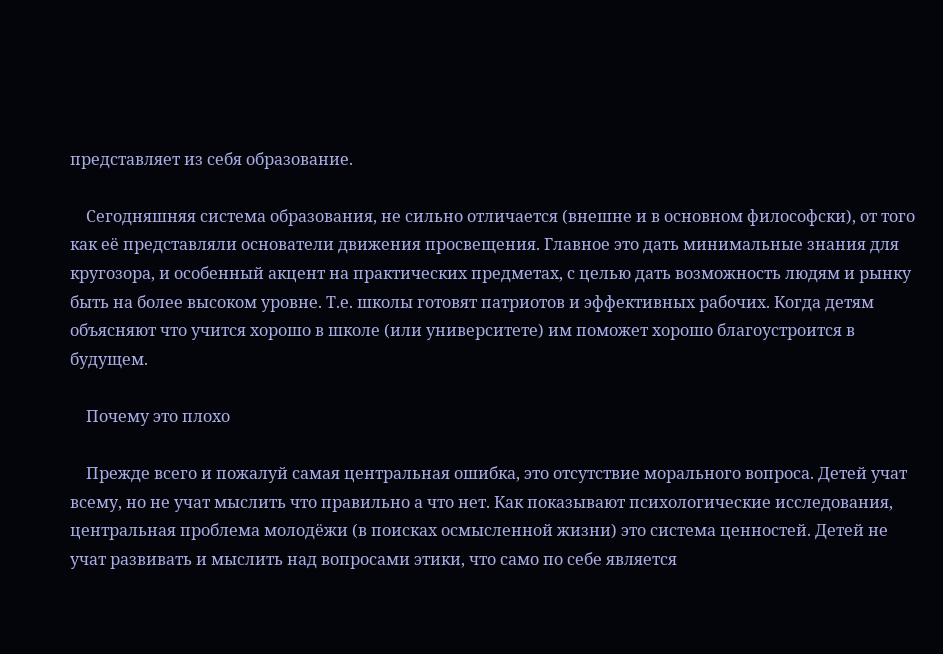представляет из себя образование.

    Сегодняшняя система образования, не сильно отличается (внешне и в основном философски), от того как её представляли основатели движения просвещения. Главное это дать минимальные знания для кругозора, и особенный акцент на практических предметах, с целью дать возможность людям и рынку быть на более высоком уровне. Т.е. школы готовят патриотов и эффективных рабочих. Когда детям объясняют что учится хорошо в школе (или университете) им поможет хорошо благоустроится в будущем.

    Почему это плохо

    Прежде всего и пожалуй самая центральная ошибка, это отсутствие морального вопроса. Детей учат всему, но не учат мыслить что правильно а что нет. Как показывают психологические исследования, центральная проблема молодёжи (в поисках осмысленной жизни) это система ценностей. Детей не учат развивать и мыслить над вопросами этики, что само по себе является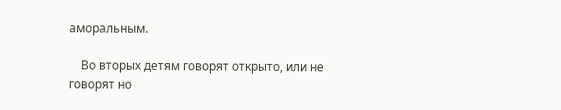аморальным.

    Во вторых детям говорят открыто, или не говорят но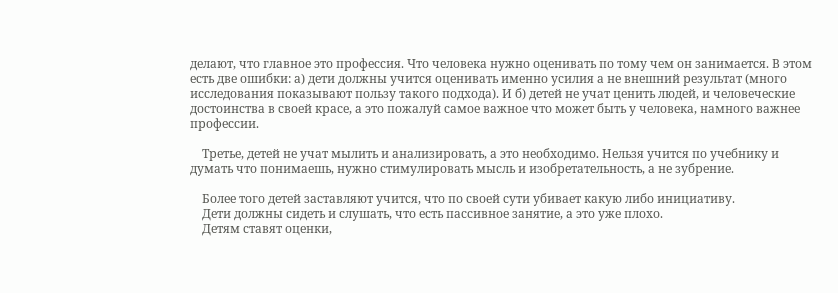делают, что главное это профессия. Что человека нужно оценивать по тому чем он занимается. В этом есть две ошибки: а) дети должны учится оценивать именно усилия а не внешний результат (много исследования показывают пользу такого подхода). И б) детей не учат ценить людей, и человеческие достоинства в своей красе, а это пожалуй самое важное что может быть у человека, намного важнее профессии.

    Третье, детей не учат мылить и анализировать, а это необходимо. Нельзя учится по учебнику и думать что понимаешь, нужно стимулировать мысль и изобретательность, а не зубрение.

    Более того детей заставляют учится, что по своей сути убивает какую либо инициативу.
    Дети должны сидеть и слушать, что есть пассивное занятие, а это уже плохо.
    Детям ставят оценки,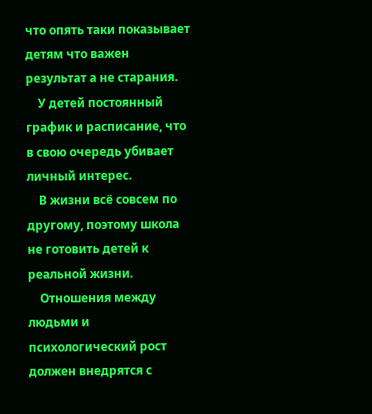что опять таки показывает детям что важен результат а не старания.
    У детей постоянный график и расписание, что в свою очередь убивает личный интерес.
    В жизни всё совсем по другому, поэтому школа не готовить детей к реальной жизни.
    Отношения между людьми и психологический рост должен внедрятся с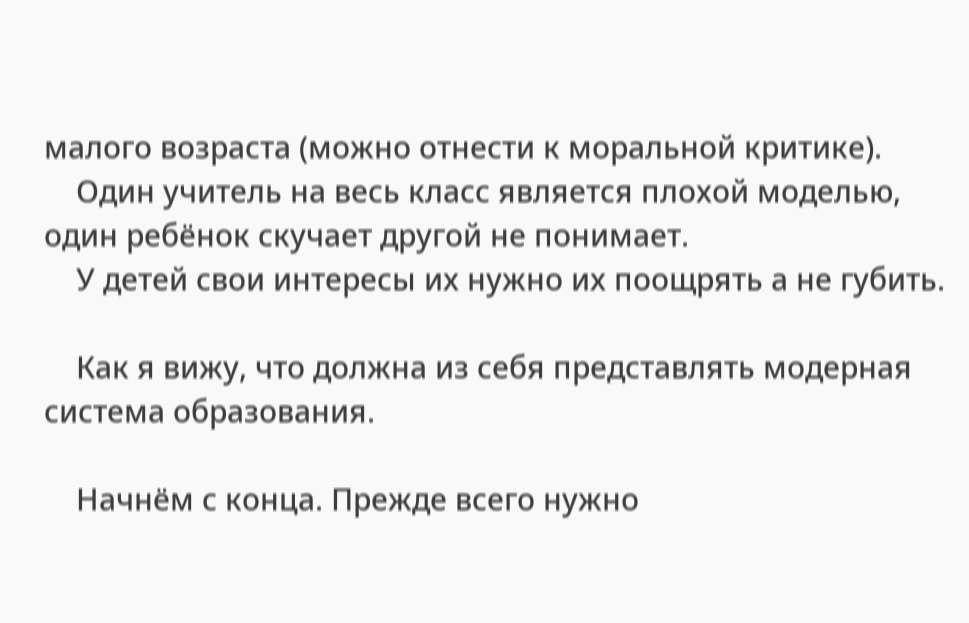малого возраста (можно отнести к моральной критике).
    Один учитель на весь класс является плохой моделью, один ребёнок скучает другой не понимает.
    У детей свои интересы их нужно их поощрять а не губить.

    Как я вижу, что должна из себя представлять модерная система образования.

    Начнём с конца. Прежде всего нужно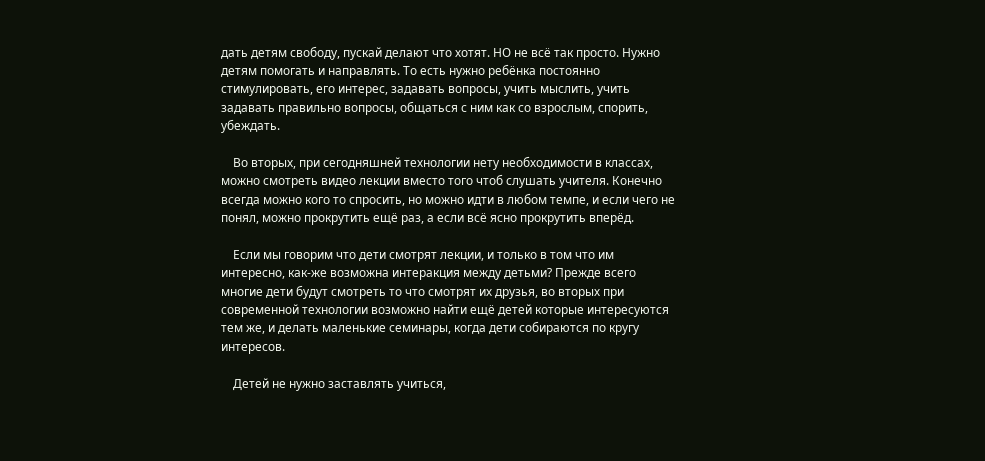дать детям свободу, пускай делают что хотят. НО не всё так просто. Нужно детям помогать и направлять. То есть нужно ребёнка постоянно стимулировать, его интерес, задавать вопросы, учить мыслить, учить задавать правильно вопросы, общаться с ним как со взрослым, спорить, убеждать.

    Во вторых, при сегодняшней технологии нету необходимости в классах, можно смотреть видео лекции вместо того чтоб слушать учителя. Конечно всегда можно кого то спросить, но можно идти в любом темпе, и если чего не понял, можно прокрутить ещё раз, а если всё ясно прокрутить вперёд.

    Если мы говорим что дети смотрят лекции, и только в том что им интересно, как-же возможна интеракция между детьми? Прежде всего многие дети будут смотреть то что смотрят их друзья, во вторых при современной технологии возможно найти ещё детей которые интересуются тем же, и делать маленькие семинары, когда дети собираются по кругу интересов.

    Детей не нужно заставлять учиться,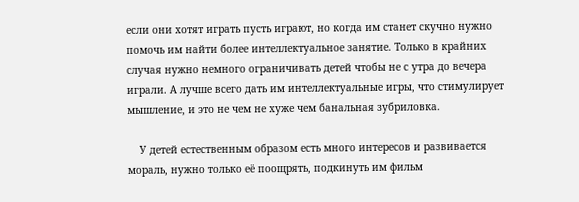если они хотят играть пусть играют, но когда им станет скучно нужно помочь им найти более интеллектуальное занятие. Только в крайних случая нужно немного ограничивать детей чтобы не с утра до вечера играли. А лучше всего дать им интеллектуальные игры, что стимулирует мышление, и это не чем не хуже чем банальная зубриловка.

    У детей естественным образом есть много интересов и развивается мораль, нужно только её поощрять, подкинуть им фильм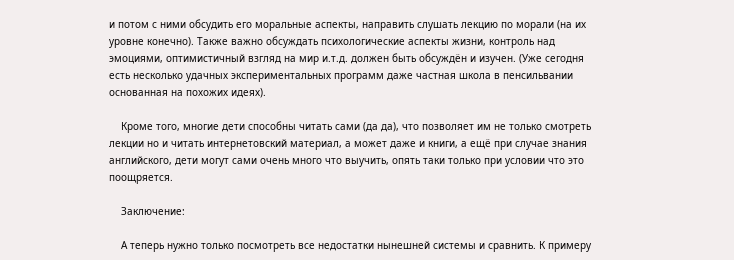и потом с ними обсудить его моральные аспекты, направить слушать лекцию по морали (на их уровне конечно). Также важно обсуждать психологические аспекты жизни, контроль над эмоциями, оптимистичный взгляд на мир и.т.д. должен быть обсуждён и изучен. (Уже сегодня есть несколько удачных экспериментальных программ даже частная школа в пенсильвании основанная на похожих идеях).

    Кроме того, многие дети способны читать сами (да да), что позволяет им не только смотреть лекции но и читать интернетовский материал, а может даже и книги, а ещё при случае знания английского, дети могут сами очень много что выучить, опять таки только при условии что это поощряется.

    Заключение:

    А теперь нужно только посмотреть все недостатки нынешней системы и сравнить. К примеру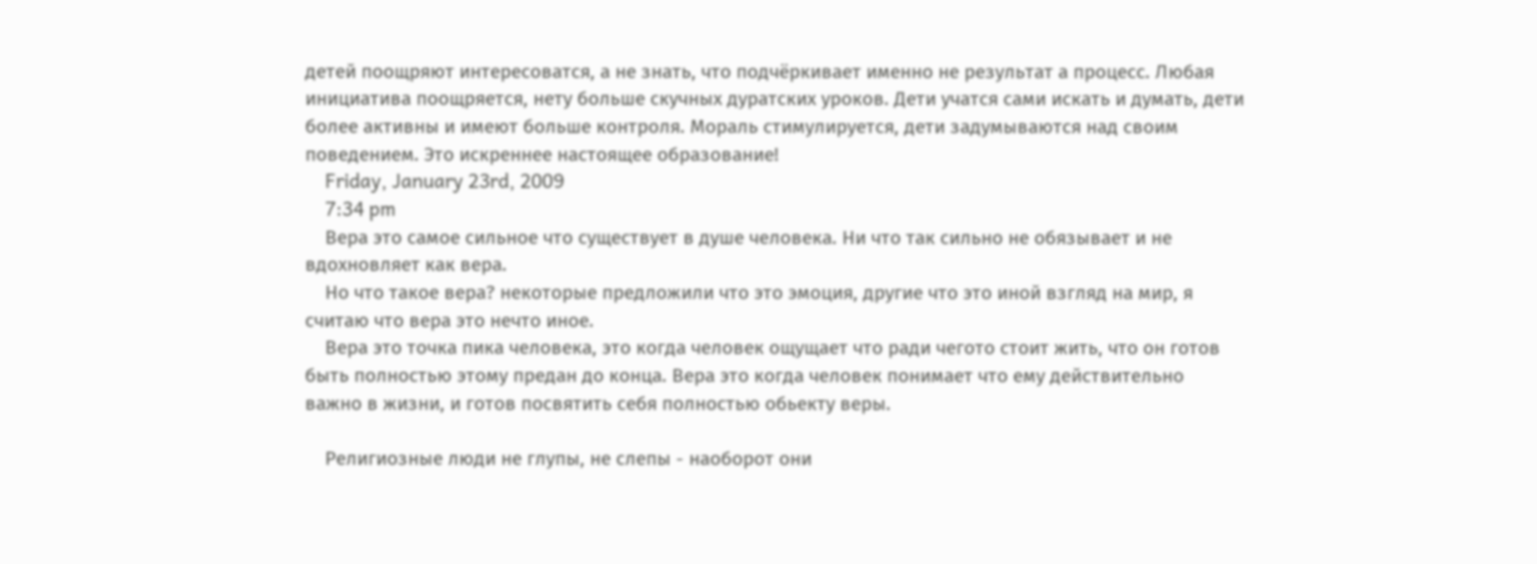детей поощряют интересоватся, а не знать, что подчёркивает именно не результат а процесс. Любая инициатива поощряется, нету больше скучных дуратских уроков. Дети учатся сами искать и думать, дети более активны и имеют больше контроля. Мораль стимулируется, дети задумываются над своим поведением. Это искреннее настоящее образование!
    Friday, January 23rd, 2009
    7:34 pm
    Вера это самое сильное что существует в душе человека. Ни что так сильно не обязывает и не вдохновляет как вера.
    Но что такое вера? некоторые предложили что это эмоция, другие что это иной взгляд на мир, я считаю что вера это нечто иное.
    Вера это точка пика человека, это когда человек ощущает что ради чегото стоит жить, что он готов быть полностью этому предан до конца. Вера это когда человек понимает что ему действительно важно в жизни, и готов посвятить себя полностью обьекту веры.

    Религиозные люди не глупы, не слепы - наоборот они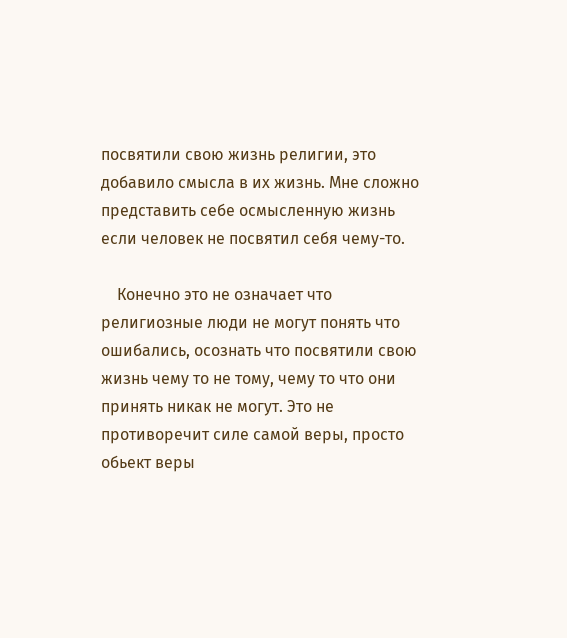посвятили свою жизнь религии, это добавило смысла в их жизнь. Мне сложно представить себе осмысленную жизнь если человек не посвятил себя чему-то.

    Конечно это не означает что религиозные люди не могут понять что ошибались, осознать что посвятили свою жизнь чему то не тому, чему то что они принять никак не могут. Это не противоречит силе самой веры, просто обьект веры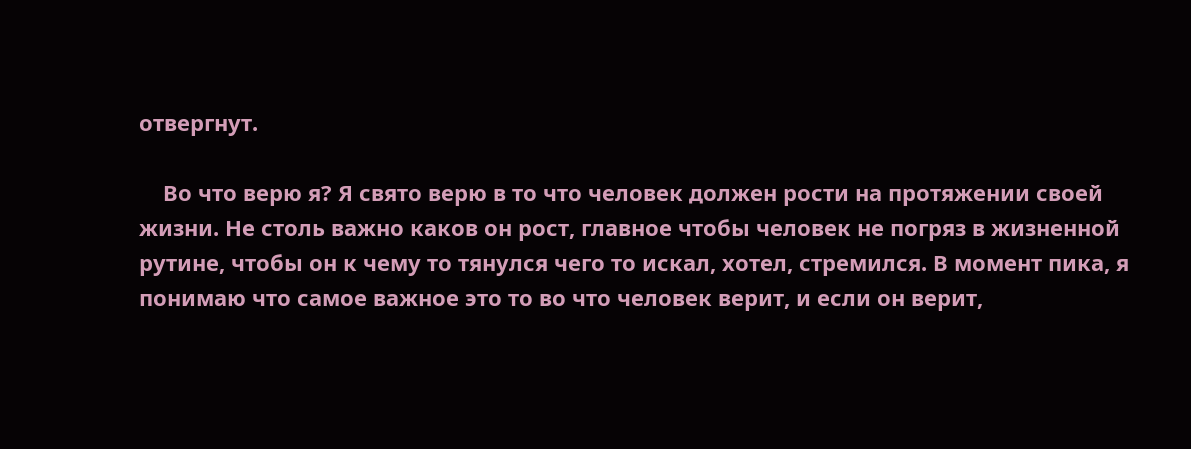отвергнут.

    Во что верю я? Я свято верю в то что человек должен рости на протяжении своей жизни. Не столь важно каков он рост, главное чтобы человек не погряз в жизненной рутине, чтобы он к чему то тянулся чего то искал, хотел, стремился. В момент пика, я понимаю что самое важное это то во что человек верит, и если он верит,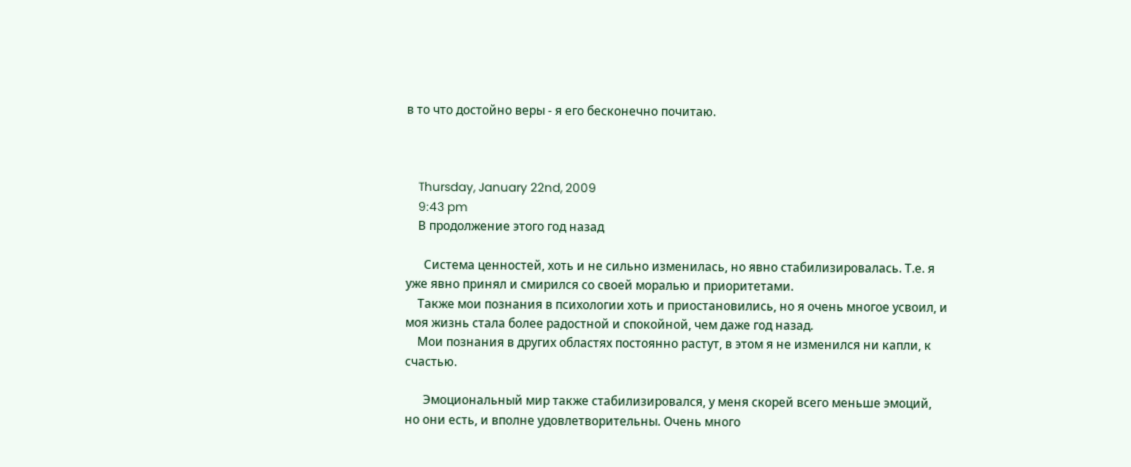в то что достойно веры - я его бесконечно почитаю.



    Thursday, January 22nd, 2009
    9:43 pm
    В продолжение этого год назад

      Система ценностей, хоть и не сильно изменилась, но явно стабилизировалась. Т.е. я уже явно принял и смирился со своей моралью и приоритетами.
    Также мои познания в психологии хоть и приостановились, но я очень многое усвоил, и моя жизнь стала более радостной и спокойной, чем даже год назад.
    Мои познания в других областях постоянно растут, в этом я не изменился ни капли, к счастью.

      Эмоциональный мир также стабилизировался, у меня скорей всего меньше эмоций, но они есть, и вполне удовлетворительны. Очень много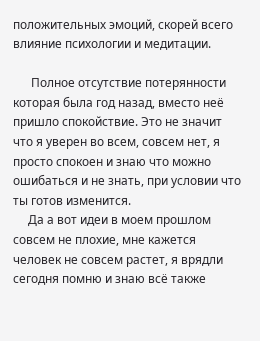положительных эмоций, скорей всего влияние психологии и медитации.

      Полное отсутствие потерянности которая была год назад, вместо неё пришло спокойствие. Это не значит что я уверен во всем, совсем нет, я просто спокоен и знаю что можно ошибаться и не знать, при условии что ты готов изменится.
     Да а вот идеи в моем прошлом совсем не плохие, мне кажется человек не совсем растет, я врядли сегодня помню и знаю всё также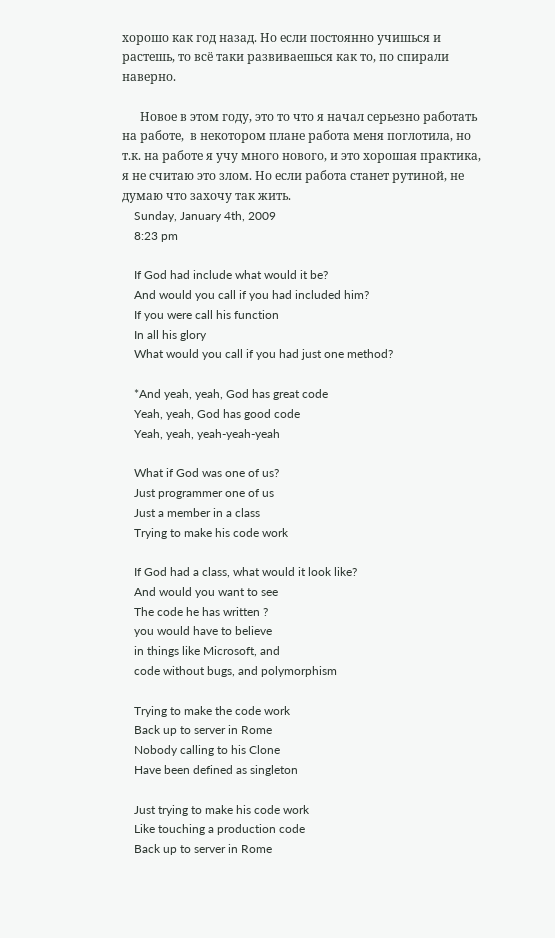хорошо как год назад. Но если постоянно учишься и растешь, то всё таки развиваешься как то, по спирали наверно.

      Новое в этом году, это то что я начал серьезно работать на работе,  в некотором плане работа меня поглотила, но т.к. на работе я учу много нового, и это хорошая практика, я не считаю это злом. Но если работа станет рутиной, не думаю что захочу так жить.
    Sunday, January 4th, 2009
    8:23 pm

    If God had include what would it be?
    And would you call if you had included him?
    If you were call his function
    In all his glory
    What would you call if you had just one method?

    *And yeah, yeah, God has great code
    Yeah, yeah, God has good code
    Yeah, yeah, yeah-yeah-yeah

    What if God was one of us?
    Just programmer one of us
    Just a member in a class
    Trying to make his code work

    If God had a class, what would it look like?
    And would you want to see
    The code he has written ?
    you would have to believe
    in things like Microsoft, and
    code without bugs, and polymorphism

    Trying to make the code work
    Back up to server in Rome
    Nobody calling to his Clone
    Have been defined as singleton

    Just trying to make his code work
    Like touching a production code
    Back up to server in Rome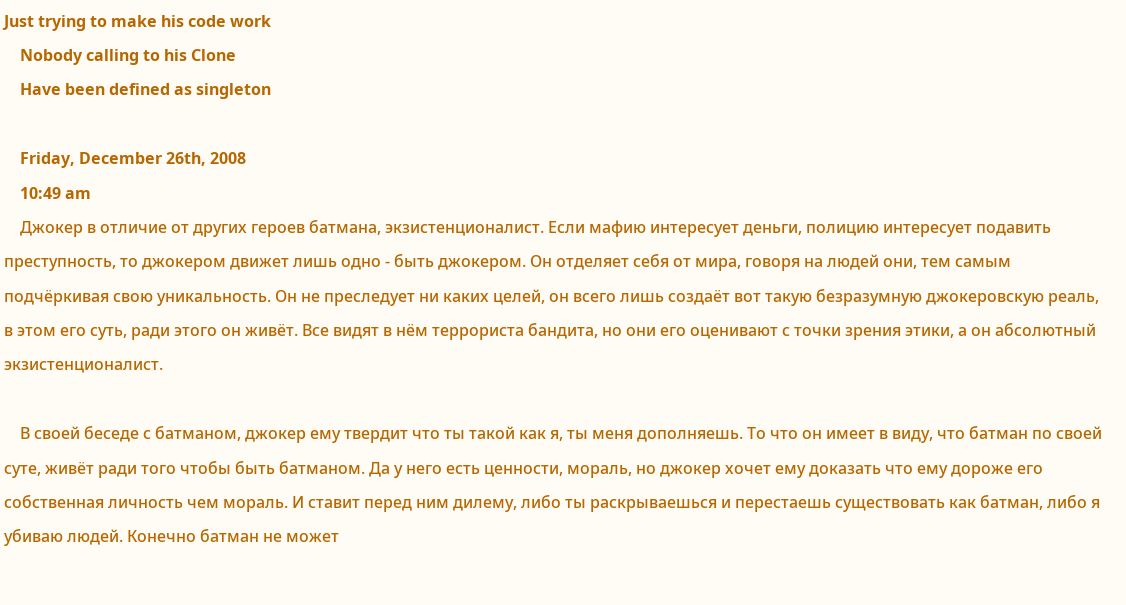Just trying to make his code work
    Nobody calling to his Clone
    Have been defined as singleton

    Friday, December 26th, 2008
    10:49 am
    Джокер в отличие от других героев батмана, экзистенционалист. Если мафию интересует деньги, полицию интересует подавить преступность, то джокером движет лишь одно - быть джокером. Он отделяет себя от мира, говоря на людей они, тем самым подчёркивая свою уникальность. Он не преследует ни каких целей, он всего лишь создаёт вот такую безразумную джокеровскую реаль, в этом его суть, ради этого он живёт. Все видят в нём террориста бандита, но они его оценивают с точки зрения этики, а он абсолютный экзистенционалист.

    В своей беседе с батманом, джокер ему твердит что ты такой как я, ты меня дополняешь. То что он имеет в виду, что батман по своей суте, живёт ради того чтобы быть батманом. Да у него есть ценности, мораль, но джокер хочет ему доказать что ему дороже его собственная личность чем мораль. И ставит перед ним дилему, либо ты раскрываешься и перестаешь существовать как батман, либо я убиваю людей. Конечно батман не может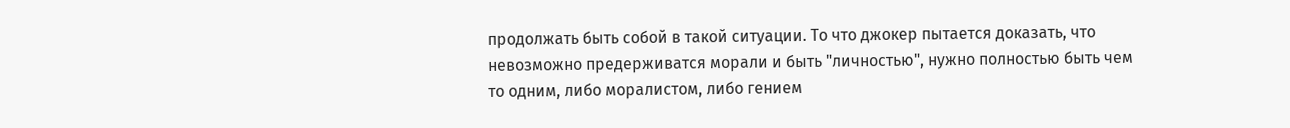продолжать быть собой в такой ситуации. То что джокер пытается доказать, что невозможно предерживатся морали и быть "личностью", нужно полностью быть чем то одним, либо моралистом, либо гением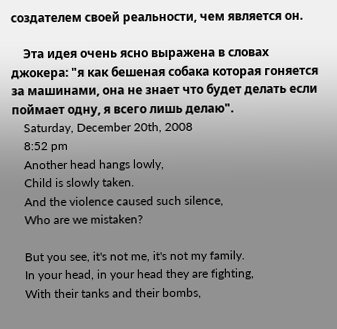создателем своей реальности, чем является он.

    Эта идея очень ясно выражена в словах джокера: "я как бешеная собака которая гоняется за машинами, она не знает что будет делать если поймает одну, я всего лишь делаю".
    Saturday, December 20th, 2008
    8:52 pm
    Another head hangs lowly,
    Child is slowly taken.
    And the violence caused such silence,
    Who are we mistaken?

    But you see, it's not me, it's not my family.
    In your head, in your head they are fighting,
    With their tanks and their bombs,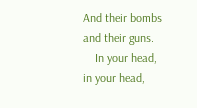And their bombs and their guns.
    In your head, in your head,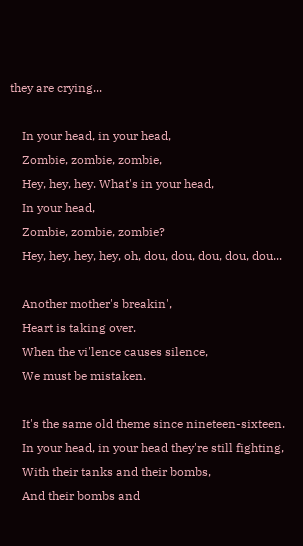they are crying...

    In your head, in your head,
    Zombie, zombie, zombie,
    Hey, hey, hey. What's in your head,
    In your head,
    Zombie, zombie, zombie?
    Hey, hey, hey, hey, oh, dou, dou, dou, dou, dou...

    Another mother's breakin',
    Heart is taking over.
    When the vi'lence causes silence,
    We must be mistaken.

    It's the same old theme since nineteen-sixteen.
    In your head, in your head they're still fighting,
    With their tanks and their bombs,
    And their bombs and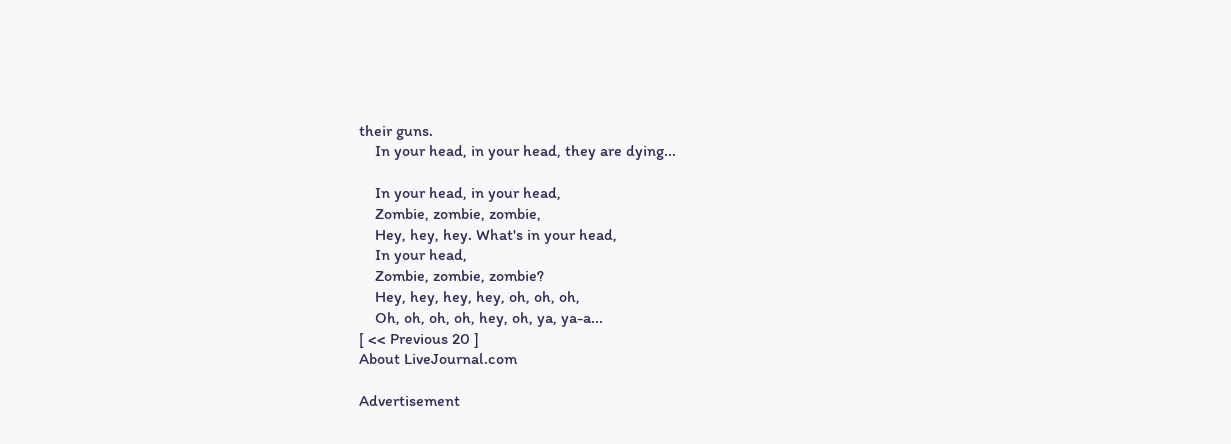their guns.
    In your head, in your head, they are dying...

    In your head, in your head,
    Zombie, zombie, zombie,
    Hey, hey, hey. What's in your head,
    In your head,
    Zombie, zombie, zombie?
    Hey, hey, hey, hey, oh, oh, oh,
    Oh, oh, oh, oh, hey, oh, ya, ya-a...
[ << Previous 20 ]
About LiveJournal.com

Advertisement